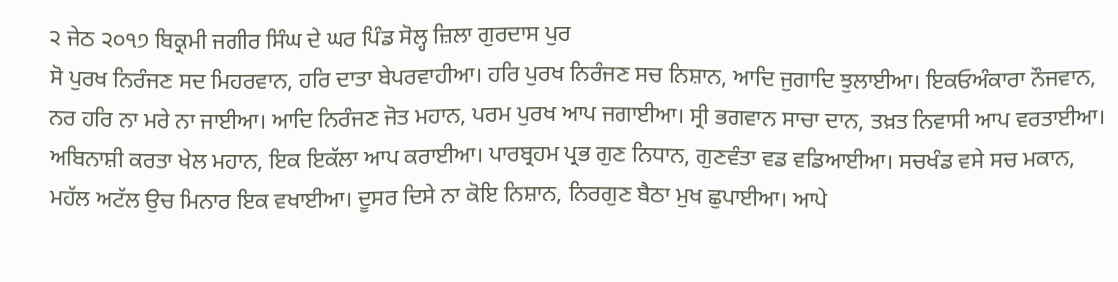੨ ਜੇਠ ੨੦੧੭ ਬਿਕ੍ਰਮੀ ਜਗੀਰ ਸਿੰਘ ਦੇ ਘਰ ਪਿੰਡ ਸੋਲ੍ਹ ਜ਼ਿਲਾ ਗੁਰਦਾਸ ਪੁਰ
ਸੋ ਪੁਰਖ ਨਿਰੰਜਣ ਸਦ ਮਿਹਰਵਾਨ, ਹਰਿ ਦਾਤਾ ਬੇਪਰਵਾਹੀਆ। ਹਰਿ ਪੁਰਖ ਨਿਰੰਜਣ ਸਚ ਨਿਸ਼ਾਨ, ਆਦਿ ਜੁਗਾਦਿ ਝੁਲਾਈਆ। ਇਕਓਅੰਕਾਰਾ ਨੌਜਵਾਨ, ਨਰ ਹਰਿ ਨਾ ਮਰੇ ਨਾ ਜਾਈਆ। ਆਦਿ ਨਿਰੰਜਣ ਜੋਤ ਮਹਾਨ, ਪਰਮ ਪੁਰਖ ਆਪ ਜਗਾਈਆ। ਸ੍ਰੀ ਭਗਵਾਨ ਸਾਚਾ ਦਾਨ, ਤਖ਼ਤ ਨਿਵਾਸੀ ਆਪ ਵਰਤਾਈਆ। ਅਬਿਨਾਸ਼ੀ ਕਰਤਾ ਖੇਲ ਮਹਾਨ, ਇਕ ਇਕੱਲਾ ਆਪ ਕਰਾਈਆ। ਪਾਰਬ੍ਰਹਮ ਪ੍ਰਭ ਗੁਣ ਨਿਧਾਨ, ਗੁਣਵੰਤਾ ਵਡ ਵਡਿਆਈਆ। ਸਚਖੰਡ ਵਸੇ ਸਚ ਮਕਾਨ, ਮਹੱਲ ਅਟੱਲ ਉਚ ਮਿਨਾਰ ਇਕ ਵਖਾਈਆ। ਦੂਸਰ ਦਿਸੇ ਨਾ ਕੋਇ ਨਿਸ਼ਾਨ, ਨਿਰਗੁਣ ਬੈਠਾ ਮੁਖ ਛੁਪਾਈਆ। ਆਪੇ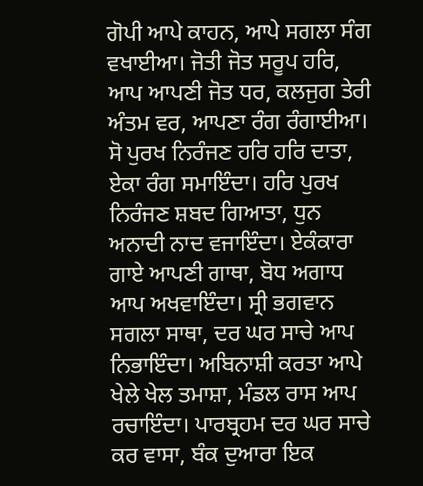ਗੋਪੀ ਆਪੇ ਕਾਹਨ, ਆਪੇ ਸਗਲਾ ਸੰਗ ਵਖਾਈਆ। ਜੋਤੀ ਜੋਤ ਸਰੂਪ ਹਰਿ, ਆਪ ਆਪਣੀ ਜੋਤ ਧਰ, ਕਲਜੁਗ ਤੇਰੀ ਅੰਤਮ ਵਰ, ਆਪਣਾ ਰੰਗ ਰੰਗਾਈਆ। ਸੋ ਪੁਰਖ ਨਿਰੰਜਣ ਹਰਿ ਹਰਿ ਦਾਤਾ, ਏਕਾ ਰੰਗ ਸਮਾਇੰਦਾ। ਹਰਿ ਪੁਰਖ ਨਿਰੰਜਣ ਸ਼ਬਦ ਗਿਆਤਾ, ਧੁਨ ਅਨਾਦੀ ਨਾਦ ਵਜਾਇੰਦਾ। ਏਕੰਕਾਰਾ ਗਾਏ ਆਪਣੀ ਗਾਥਾ, ਬੋਧ ਅਗਾਧ ਆਪ ਅਖਵਾਇੰਦਾ। ਸ੍ਰੀ ਭਗਵਾਨ ਸਗਲਾ ਸਾਥਾ, ਦਰ ਘਰ ਸਾਚੇ ਆਪ ਨਿਭਾਇੰਦਾ। ਅਬਿਨਾਸ਼ੀ ਕਰਤਾ ਆਪੇ ਖੇਲੇ ਖੇਲ ਤਮਾਸ਼ਾ, ਮੰਡਲ ਰਾਸ ਆਪ ਰਚਾਇੰਦਾ। ਪਾਰਬ੍ਰਹਮ ਦਰ ਘਰ ਸਾਚੇ ਕਰ ਵਾਸਾ, ਬੰਕ ਦੁਆਰਾ ਇਕ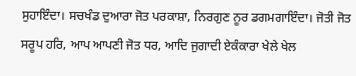ਸੁਹਾਇੰਦਾ। ਸਚਖੰਡ ਦੁਆਰਾ ਜੋਤ ਪਰਕਾਸ਼ਾ, ਨਿਰਗੁਣ ਨੂਰ ਡਗਮਗਾਇੰਦਾ। ਜੋਤੀ ਜੋਤ ਸਰੂਪ ਹਰਿ, ਆਪ ਆਪਣੀ ਜੋਤ ਧਰ, ਆਦਿ ਜੁਗਾਦੀ ਏਕੰਕਾਰਾ ਖੇਲੇ ਖੇਲ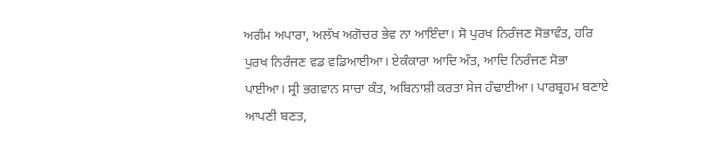ਅਗੰਮ ਅਪਾਰਾ, ਅਲੱਖ ਅਗੋਚਰ ਭੇਵ ਨਾ ਆਇੰਦਾ। ਸੋ ਪੁਰਖ ਨਿਰੰਜਣ ਸੋਭਾਵੰਤ, ਹਰਿ ਪੁਰਖ ਨਿਰੰਜਣ ਵਡ ਵਡਿਆਈਆ। ਏਕੰਕਾਰਾ ਆਦਿ ਅੰਤ, ਆਦਿ ਨਿਰੰਜਣ ਸੋਭਾ ਪਾਈਆ। ਸ੍ਰੀ ਭਗਵਾਨ ਸਾਚਾ ਕੰਤ, ਅਬਿਨਾਸ਼ੀ ਕਰਤਾ ਸੇਜ ਹੰਢਾਈਆ। ਪਾਰਬ੍ਰਹਮ ਬਣਾਏ ਆਪਣੀ ਬਣਤ,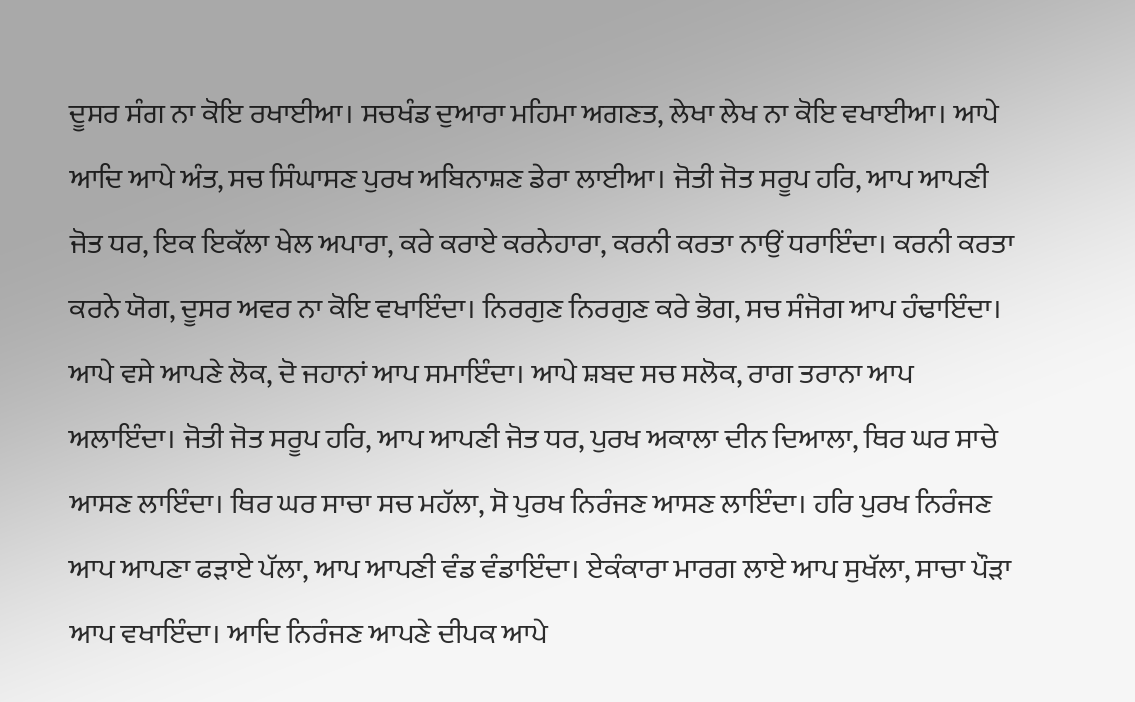ਦੂਸਰ ਸੰਗ ਨਾ ਕੋਇ ਰਖਾਈਆ। ਸਚਖੰਡ ਦੁਆਰਾ ਮਹਿਮਾ ਅਗਣਤ, ਲੇਖਾ ਲੇਖ ਨਾ ਕੋਇ ਵਖਾਈਆ। ਆਪੇ ਆਦਿ ਆਪੇ ਅੰਤ, ਸਚ ਸਿੰਘਾਸਣ ਪੁਰਖ ਅਬਿਨਾਸ਼ਣ ਡੇਰਾ ਲਾਈਆ। ਜੋਤੀ ਜੋਤ ਸਰੂਪ ਹਰਿ, ਆਪ ਆਪਣੀ ਜੋਤ ਧਰ, ਇਕ ਇਕੱਲਾ ਖੇਲ ਅਪਾਰਾ, ਕਰੇ ਕਰਾਏ ਕਰਨੇਹਾਰਾ, ਕਰਨੀ ਕਰਤਾ ਨਾਉਂ ਧਰਾਇੰਦਾ। ਕਰਨੀ ਕਰਤਾ ਕਰਨੇ ਯੋਗ, ਦੂਸਰ ਅਵਰ ਨਾ ਕੋਇ ਵਖਾਇੰਦਾ। ਨਿਰਗੁਣ ਨਿਰਗੁਣ ਕਰੇ ਭੋਗ, ਸਚ ਸੰਜੋਗ ਆਪ ਹੰਢਾਇੰਦਾ। ਆਪੇ ਵਸੇ ਆਪਣੇ ਲੋਕ, ਦੋ ਜਹਾਨਾਂ ਆਪ ਸਮਾਇੰਦਾ। ਆਪੇ ਸ਼ਬਦ ਸਚ ਸਲੋਕ, ਰਾਗ ਤਰਾਨਾ ਆਪ ਅਲਾਇੰਦਾ। ਜੋਤੀ ਜੋਤ ਸਰੂਪ ਹਰਿ, ਆਪ ਆਪਣੀ ਜੋਤ ਧਰ, ਪੁਰਖ ਅਕਾਲਾ ਦੀਨ ਦਿਆਲਾ, ਥਿਰ ਘਰ ਸਾਚੇ ਆਸਣ ਲਾਇੰਦਾ। ਥਿਰ ਘਰ ਸਾਚਾ ਸਚ ਮਹੱਲਾ, ਸੋ ਪੁਰਖ ਨਿਰੰਜਣ ਆਸਣ ਲਾਇੰਦਾ। ਹਰਿ ਪੁਰਖ ਨਿਰੰਜਣ ਆਪ ਆਪਣਾ ਫੜਾਏ ਪੱਲਾ, ਆਪ ਆਪਣੀ ਵੰਡ ਵੰਡਾਇੰਦਾ। ਏਕੰਕਾਰਾ ਮਾਰਗ ਲਾਏ ਆਪ ਸੁਖੱਲਾ, ਸਾਚਾ ਪੌੜਾ ਆਪ ਵਖਾਇੰਦਾ। ਆਦਿ ਨਿਰੰਜਣ ਆਪਣੇ ਦੀਪਕ ਆਪੇ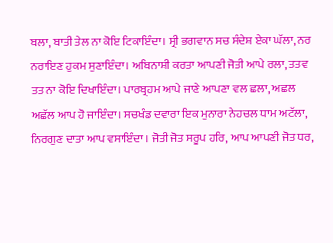ਬਲਾ, ਬਾਤੀ ਤੇਲ ਨਾ ਕੋਇ ਟਿਕਾਇੰਦਾ। ਸ੍ਰੀ ਭਗਵਾਨ ਸਚ ਸੰਦੇਸ਼ ਏਕਾ ਘੱਲਾ, ਨਰ ਨਰਾਇਣ ਹੁਕਮ ਸੁਣਾਇੰਦਾ। ਅਬਿਨਾਸ਼ੀ ਕਰਤਾ ਆਪਣੀ ਜੋਤੀ ਆਪੇ ਰਲਾ, ਤਤਵ ਤਤ ਨਾ ਕੋਇ ਦਿਖਾਇੰਦਾ। ਪਾਰਬ੍ਰਹਮ ਆਪੇ ਜਾਣੇ ਆਪਣਾ ਵਲ ਛਲਾ, ਅਛਲ ਅਛੱਲ ਆਪ ਹੋ ਜਾਇੰਦਾ। ਸਚਖੰਡ ਦਵਾਰਾ ਇਕ ਮੁਨਾਰਾ ਨੇਹਚਲ ਧਾਮ ਅਟੱਲਾ, ਨਿਰਗੁਣ ਦਾਤਾ ਆਪ ਵਸਾਇੰਦਾ । ਜੋਤੀ ਜੋਤ ਸਰੂਪ ਹਰਿ, ਆਪ ਆਪਣੀ ਜੋਤ ਧਰ,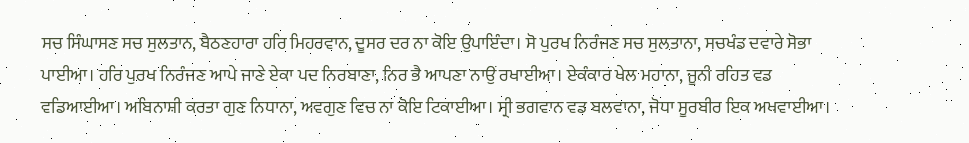ਸਚ ਸਿੰਘਾਸਣ ਸਚ ਸੁਲਤਾਨ, ਬੈਠਣਹਾਰਾ ਹਰਿ ਮਿਹਰਵਾਨ, ਦੂਸਰ ਦਰ ਨਾ ਕੋਇ ਉਪਾਇੰਦਾ। ਸੋ ਪੁਰਖ ਨਿਰੰਜਣ ਸਚ ਸੁਲਤਾਨਾ, ਸਚਖੰਡ ਦਵਾਰੇ ਸੋਭਾ ਪਾਈਆ। ਹਰਿ ਪੁਰਖ ਨਿਰੰਜਣ ਆਪੇ ਜਾਣੇ ਏਕਾ ਪਦ ਨਿਰਬਾਣਾ, ਨਿਰ ਭੈ ਆਪਣਾ ਨਾਉਂ ਰਖਾਈਆ। ਏਕੰਕਾਰ ਖੇਲ ਮਹਾਨਾ, ਜੂਨੀ ਰਹਿਤ ਵਡ ਵਡਿਆਈਆ। ਅਬਿਨਾਸ਼ੀ ਕਰਤਾ ਗੁਣ ਨਿਧਾਨਾ, ਅਵਗੁਣ ਵਿਚ ਨਾ ਕੋਇ ਟਿਕਾਈਆ। ਸ੍ਰੀ ਭਗਵਾਨ ਵਡ ਬਲਵਾਨਾ, ਜੋਧਾ ਸੂਰਬੀਰ ਇਕ ਅਖਵਾਈਆ।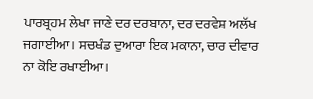ਪਾਰਬ੍ਰਹਮ ਲੇਖਾ ਜਾਣੇ ਦਰ ਦਰਬਾਨਾ, ਦਰ ਦਰਵੇਸ਼ ਅਲੱਖ ਜਗਾਈਆ। ਸਚਖੰਡ ਦੁਆਰਾ ਇਕ ਮਕਾਨਾ, ਚਾਰ ਦੀਵਾਰ ਨਾ ਕੋਇ ਰਖਾਈਆ।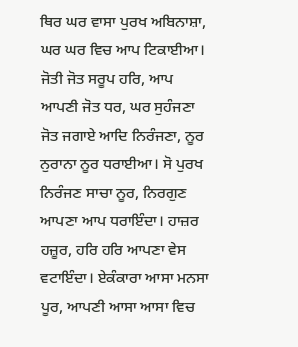ਥਿਰ ਘਰ ਵਾਸਾ ਪੁਰਖ ਅਬਿਨਾਸ਼ਾ, ਘਰ ਘਰ ਵਿਚ ਆਪ ਟਿਕਾਈਆ। ਜੋਤੀ ਜੋਤ ਸਰੂਪ ਹਰਿ, ਆਪ ਆਪਣੀ ਜੋਤ ਧਰ, ਘਰ ਸੁਹੰਜਣਾ ਜੋਤ ਜਗਾਏ ਆਦਿ ਨਿਰੰਜਣਾ, ਨੂਰ ਨੁਰਾਨਾ ਨੂਰ ਧਰਾਈਆ। ਸੋ ਪੁਰਖ ਨਿਰੰਜਣ ਸਾਚਾ ਨੂਰ, ਨਿਰਗੁਣ ਆਪਣਾ ਆਪ ਧਰਾਇੰਦਾ। ਹਾਜ਼ਰ ਹਜ਼ੂਰ, ਹਰਿ ਹਰਿ ਆਪਣਾ ਵੇਸ ਵਟਾਇੰਦਾ। ਏਕੰਕਾਰਾ ਆਸਾ ਮਨਸਾ ਪੂਰ, ਆਪਣੀ ਆਸਾ ਆਸਾ ਵਿਚ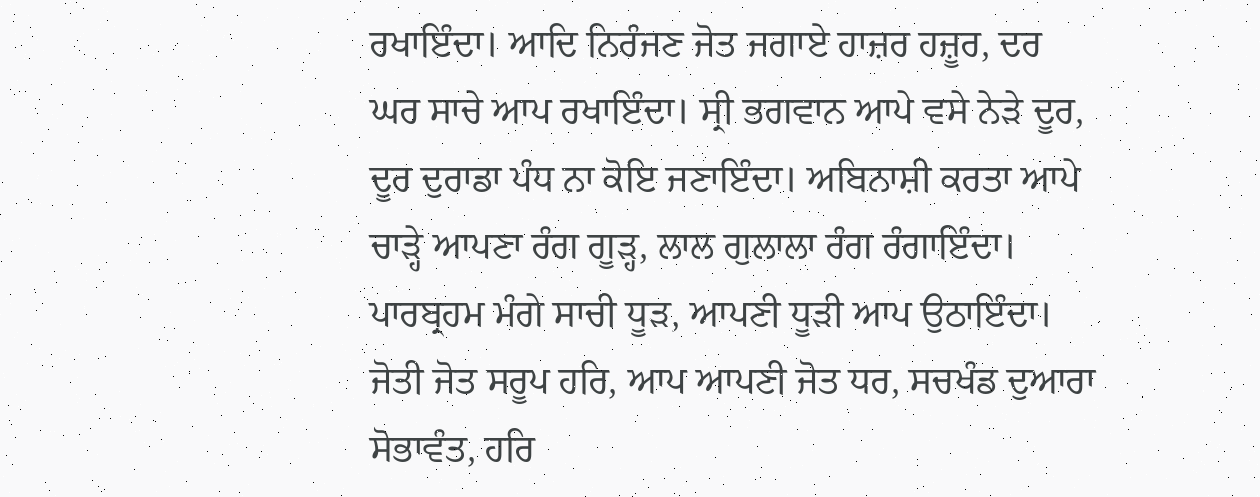ਰਖਾਇੰਦਾ। ਆਦਿ ਨਿਰੰਜਣ ਜੋਤ ਜਗਾਏ ਹਾਜ਼ਰ ਹਜ਼ੂਰ, ਦਰ ਘਰ ਸਾਚੇ ਆਪ ਰਖਾਇੰਦਾ। ਸ੍ਰੀ ਭਗਵਾਨ ਆਪੇ ਵਸੇ ਨੇੜੇ ਦੂਰ, ਦੂਰ ਦੁਰਾਡਾ ਪੰਧ ਨਾ ਕੋਇ ਜਣਾਇੰਦਾ। ਅਬਿਨਾਸ਼ੀ ਕਰਤਾ ਆਪੇ ਚਾੜ੍ਹੇ ਆਪਣਾ ਰੰਗ ਗੂੜ੍ਹ, ਲਾਲ ਗੁਲਾਲਾ ਰੰਗ ਰੰਗਾਇੰਦਾ। ਪਾਰਬ੍ਰਹਮ ਮੰਗੇ ਸਾਚੀ ਧੂੜ, ਆਪਣੀ ਧੂੜੀ ਆਪ ਉਠਾਇੰਦਾ। ਜੋਤੀ ਜੋਤ ਸਰੂਪ ਹਰਿ, ਆਪ ਆਪਣੀ ਜੋਤ ਧਰ, ਸਚਖੰਡ ਦੁਆਰਾ ਸੋਭਾਵੰਤ, ਹਰਿ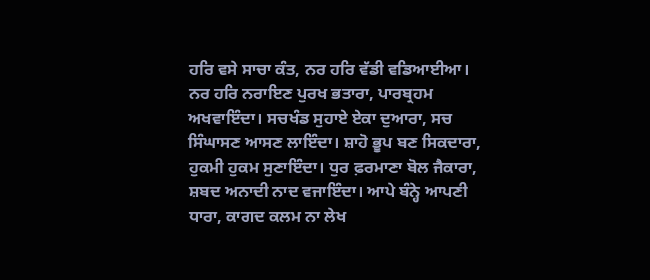ਹਰਿ ਵਸੇ ਸਾਚਾ ਕੰਤ, ਨਰ ਹਰਿ ਵੱਡੀ ਵਡਿਆਈਆ। ਨਰ ਹਰਿ ਨਰਾਇਣ ਪੁਰਖ ਭਤਾਰਾ, ਪਾਰਬ੍ਰਹਮ ਅਖਵਾਇੰਦਾ। ਸਚਖੰਡ ਸੁਹਾਏ ਏਕਾ ਦੁਆਰਾ, ਸਚ ਸਿੰਘਾਸਣ ਆਸਣ ਲਾਇੰਦਾ। ਸ਼ਾਹੋ ਭੂਪ ਬਣ ਸਿਕਦਾਰਾ, ਹੁਕਮੀ ਹੁਕਮ ਸੁਣਾਇੰਦਾ। ਧੁਰ ਫ਼ਰਮਾਣਾ ਬੋਲ ਜੈਕਾਰਾ, ਸ਼ਬਦ ਅਨਾਦੀ ਨਾਦ ਵਜਾਇੰਦਾ। ਆਪੇ ਬੰਨ੍ਹੇ ਆਪਣੀ ਧਾਰਾ, ਕਾਗਦ ਕਲਮ ਨਾ ਲੇਖ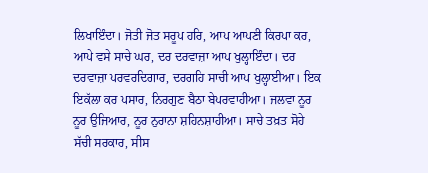ਲਿਖਾਇੰਦਾ। ਜੋਤੀ ਜੋਤ ਸਰੂਪ ਹਰਿ, ਆਪ ਆਪਣੀ ਕਿਰਪਾ ਕਰ, ਆਪੇ ਵਸੇ ਸਾਚੇ ਘਰ, ਦਰ ਦਰਵਾਜ਼ਾ ਆਪ ਖੁਲ੍ਹਾਇੰਦਾ। ਦਰ ਦਰਵਾਜ਼ਾ ਪਰਵਰਦਿਗਾਰ, ਦਰਗਹਿ ਸਾਚੀ ਆਪ ਖੁਲ੍ਹਾਈਆ। ਇਕ ਇਕੱਲਾ ਕਰ ਪਸਾਰ, ਨਿਰਗੁਣ ਬੈਠਾ ਬੇਪਰਵਾਹੀਆ। ਜਲਵਾ ਨੂਰ ਨੂਰ ਉਜਿਆਰ, ਨੂਰ ਨੁਰਾਨਾ ਸ਼ਹਿਨਸ਼ਾਹੀਆ। ਸਾਚੇ ਤਖ਼ਤ ਸੋਹੇ ਸੱਚੀ ਸਰਕਾਰ, ਸੀਸ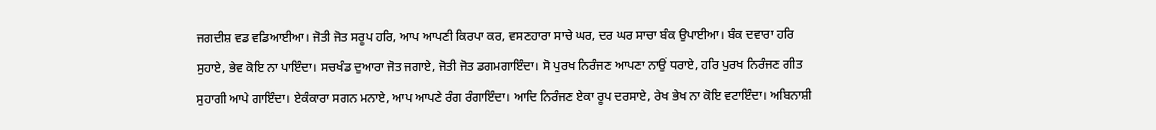ਜਗਦੀਸ਼ ਵਡ ਵਡਿਆਈਆ। ਜੋਤੀ ਜੋਤ ਸਰੂਪ ਹਰਿ, ਆਪ ਆਪਣੀ ਕਿਰਪਾ ਕਰ, ਵਸਣਹਾਰਾ ਸਾਚੇ ਘਰ, ਦਰ ਘਰ ਸਾਚਾ ਬੰਕ ਉਪਾਈਆ। ਬੰਕ ਦਵਾਰਾ ਹਰਿ ਸੁਹਾਏ, ਭੇਵ ਕੋਇ ਨਾ ਪਾਇੰਦਾ। ਸਚਖੰਡ ਦੁਆਰਾ ਜੋਤ ਜਗਾਏ, ਜੋਤੀ ਜੋਤ ਡਗਮਗਾਇੰਦਾ। ਸੋ ਪੁਰਖ ਨਿਰੰਜਣ ਆਪਣਾ ਨਾਉਂ ਧਰਾਏ, ਹਰਿ ਪੁਰਖ ਨਿਰੰਜਣ ਗੀਤ ਸੁਹਾਗੀ ਆਪੇ ਗਾਇੰਦਾ। ਏਕੰਕਾਰਾ ਸਗਨ ਮਨਾਏ, ਆਪ ਆਪਣੇ ਰੰਗ ਰੰਗਾਇੰਦਾ। ਆਦਿ ਨਿਰੰਜਣ ਏਕਾ ਰੂਪ ਦਰਸਾਏ, ਰੇਖ ਭੇਖ ਨਾ ਕੋਇ ਵਟਾਇੰਦਾ। ਅਬਿਨਾਸ਼ੀ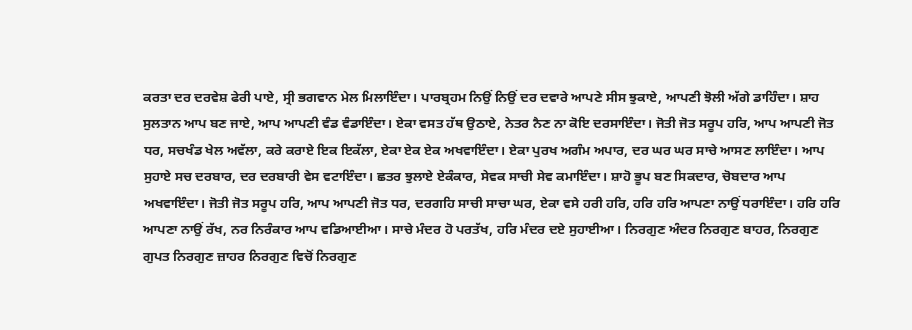ਕਰਤਾ ਦਰ ਦਰਵੇਸ਼ ਫੇਰੀ ਪਾਏ, ਸ੍ਰੀ ਭਗਵਾਨ ਮੇਲ ਮਿਲਾਇੰਦਾ। ਪਾਰਬ੍ਰਹਮ ਨਿਉਂ ਨਿਉਂ ਦਰ ਦਵਾਰੇ ਆਪਣੇ ਸੀਸ ਝੁਕਾਏ, ਆਪਣੀ ਝੋਲੀ ਅੱਗੇ ਡਾਹਿੰਦਾ। ਸ਼ਾਹ ਸੁਲਤਾਨ ਆਪ ਬਣ ਜਾਏ, ਆਪ ਆਪਣੀ ਵੰਡ ਵੰਡਾਇੰਦਾ। ਏਕਾ ਵਸਤ ਹੱਥ ਉਠਾਏ, ਨੇਤਰ ਨੈਣ ਨਾ ਕੋਇ ਦਰਸਾਇੰਦਾ। ਜੋਤੀ ਜੋਤ ਸਰੂਪ ਹਰਿ, ਆਪ ਆਪਣੀ ਜੋਤ ਧਰ, ਸਚਖੰਡ ਖੇਲ ਅਵੱਲਾ, ਕਰੇ ਕਰਾਏ ਇਕ ਇਕੱਲਾ, ਏਕਾ ਏਕ ਏਕ ਅਖਵਾਇੰਦਾ। ਏਕਾ ਪੁਰਖ ਅਗੰਮ ਅਪਾਰ, ਦਰ ਘਰ ਘਰ ਸਾਚੇ ਆਸਣ ਲਾਇੰਦਾ। ਆਪ ਸੁਹਾਏ ਸਚ ਦਰਬਾਰ, ਦਰ ਦਰਬਾਰੀ ਵੇਸ ਵਟਾਇੰਦਾ। ਛਤਰ ਝੁਲਾਏ ਏਕੰਕਾਰ, ਸੇਵਕ ਸਾਚੀ ਸੇਵ ਕਮਾਇੰਦਾ। ਸ਼ਾਹੋ ਭੂਪ ਬਣ ਸਿਕਦਾਰ, ਚੋਬਦਾਰ ਆਪ ਅਖਵਾਇੰਦਾ। ਜੋਤੀ ਜੋਤ ਸਰੂਪ ਹਰਿ, ਆਪ ਆਪਣੀ ਜੋਤ ਧਰ, ਦਰਗਹਿ ਸਾਚੀ ਸਾਚਾ ਘਰ, ਏਕਾ ਵਸੇ ਹਰੀ ਹਰਿ, ਹਰਿ ਹਰਿ ਆਪਣਾ ਨਾਉਂ ਧਰਾਇੰਦਾ। ਹਰਿ ਹਰਿ ਆਪਣਾ ਨਾਉਂ ਰੱਖ, ਨਰ ਨਿਰੰਕਾਰ ਆਪ ਵਡਿਆਈਆ। ਸਾਚੇ ਮੰਦਰ ਹੋ ਪਰਤੱਖ, ਹਰਿ ਮੰਦਰ ਦਏ ਸੁਹਾਈਆ। ਨਿਰਗੁਣ ਅੰਦਰ ਨਿਰਗੁਣ ਬਾਹਰ, ਨਿਰਗੁਣ ਗੁਪਤ ਨਿਰਗੁਣ ਜ਼ਾਹਰ ਨਿਰਗੁਣ ਵਿਚੋਂ ਨਿਰਗੁਣ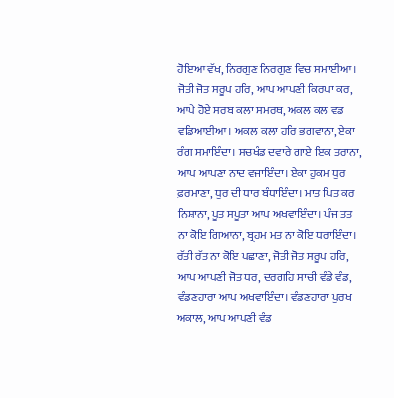ਹੋਇਆ ਵੱਖ, ਨਿਰਗੁਣ ਨਿਰਗੁਣ ਵਿਚ ਸਮਾਈਆ। ਜੋਤੀ ਜੋਤ ਸਰੂਪ ਹਰਿ, ਆਪ ਆਪਣੀ ਕਿਰਪਾ ਕਰ, ਆਪੇ ਹੋਏ ਸਰਬ ਕਲਾ ਸਮਰਥ, ਅਕਲ ਕਲ ਵਡ ਵਡਿਆਈਆ। ਅਕਲ ਕਲਾ ਹਰਿ ਭਗਵਾਨਾ, ਏਕਾ ਰੰਗ ਸਮਾਇੰਦਾ। ਸਚਖੰਡ ਦਵਾਰੇ ਗਾਏ ਇਕ ਤਰਾਨਾ, ਆਪ ਆਪਣਾ ਨਾਦ ਵਜਾਇੰਦਾ। ਏਕਾ ਹੁਕਮ ਧੁਰ ਫ਼ਰਮਾਣਾ, ਧੁਰ ਦੀ ਧਾਰ ਬੰਧਾਇੰਦਾ। ਮਾਤ ਪਿਤ ਕਰ ਨਿਸ਼ਾਨਾ, ਪੂਤ ਸਪੂਤਾ ਆਪ ਅਖਵਾਇੰਦਾ। ਪੰਜ ਤਤ ਨਾ ਕੋਇ ਗਿਆਨਾ, ਬ੍ਰਹਮ ਮਤ ਨਾ ਕੋਇ ਧਰਾਇੰਦਾ। ਰੱਤੀ ਰੱਤ ਨਾ ਕੋਇ ਪਛਾਣਾ, ਜੋਤੀ ਜੋਤ ਸਰੂਪ ਹਰਿ, ਆਪ ਆਪਣੀ ਜੋਤ ਧਰ, ਦਰਗਹਿ ਸਾਚੀ ਵੰਡੇ ਵੰਡ, ਵੰਡਣਹਾਰਾ ਆਪ ਅਖਵਾਇੰਦਾ। ਵੰਡਣਹਾਰਾ ਪੁਰਖ ਅਕਾਲ, ਆਪ ਆਪਣੀ ਵੰਡ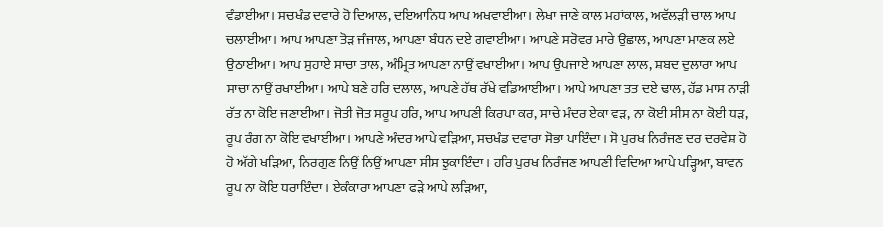ਵੰਡਾਈਆ। ਸਚਖੰਡ ਦਵਾਰੇ ਹੋ ਦਿਆਲ, ਦਇਆਨਿਧ ਆਪ ਅਖਵਾਈਆ। ਲੇਖਾ ਜਾਣੇ ਕਾਲ ਮਹਾਂਕਾਲ, ਅਵੱਲੜੀ ਚਾਲ ਆਪ ਚਲਾਈਆ। ਆਪ ਆਪਣਾ ਤੋੜ ਜੰਜਾਲ, ਆਪਣਾ ਬੰਧਨ ਦਏ ਗਵਾਈਆ। ਆਪਣੇ ਸਰੋਵਰ ਮਾਰੇ ਉਛਾਲ, ਆਪਣਾ ਮਾਣਕ ਲਏ ਉਠਾਈਆ। ਆਪ ਸੁਹਾਏ ਸਾਚਾ ਤਾਲ, ਅੰਮ੍ਰਿਤ ਆਪਣਾ ਨਾਉਂ ਵਖਾਈਆ। ਆਪ ਉਪਜਾਏ ਆਪਣਾ ਲਾਲ, ਸ਼ਬਦ ਦੁਲਾਰਾ ਆਪ ਸਾਚਾ ਨਾਉਂ ਰਖਾਈਆ। ਆਪੇ ਬਣੇ ਹਰਿ ਦਲਾਲ, ਆਪਣੇ ਹੱਥ ਰੱਖੇ ਵਡਿਆਈਆ। ਆਪੇ ਆਪਣਾ ਤਤ ਦਏ ਢਾਲ, ਹੱਡ ਮਾਸ ਨਾੜੀ ਰੱਤ ਨਾ ਕੋਇ ਜਣਾਈਆ। ਜੋਤੀ ਜੋਤ ਸਰੂਪ ਹਰਿ, ਆਪ ਆਪਣੀ ਕਿਰਪਾ ਕਰ, ਸਾਚੇ ਮੰਦਰ ਏਕਾ ਵੜ, ਨਾ ਕੋਈ ਸੀਸ ਨਾ ਕੋਈ ਧੜ, ਰੂਪ ਰੰਗ ਨਾ ਕੋਇ ਵਖਾਈਆ। ਆਪਣੇ ਅੰਦਰ ਆਪੇ ਵੜਿਆ, ਸਚਖੰਡ ਦਵਾਰਾ ਸੋਭਾ ਪਾਇੰਦਾ। ਸੋ ਪੁਰਖ ਨਿਰੰਜਣ ਦਰ ਦਰਵੇਸ਼ ਹੋ ਹੋ ਅੱਗੇ ਖੜਿਆ, ਨਿਰਗੁਣ ਨਿਉਂ ਨਿਉਂ ਆਪਣਾ ਸੀਸ ਝੁਕਾਇੰਦਾ। ਹਰਿ ਪੁਰਖ ਨਿਰੰਜਣ ਆਪਣੀ ਵਿਦਿਆ ਆਪੇ ਪੜ੍ਹਿਆ, ਬਾਵਨ ਰੂਪ ਨਾ ਕੋਇ ਧਰਾਇੰਦਾ। ਏਕੰਕਾਰਾ ਆਪਣਾ ਫੜੇ ਆਪੇ ਲੜਿਆ,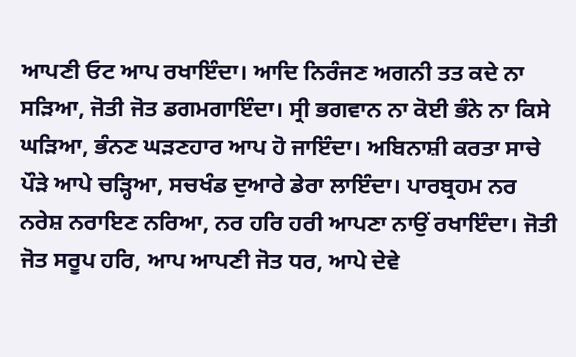ਆਪਣੀ ਓਟ ਆਪ ਰਖਾਇੰਦਾ। ਆਦਿ ਨਿਰੰਜਣ ਅਗਨੀ ਤਤ ਕਦੇ ਨਾ ਸੜਿਆ, ਜੋਤੀ ਜੋਤ ਡਗਮਗਾਇੰਦਾ। ਸ੍ਰੀ ਭਗਵਾਨ ਨਾ ਕੋਈ ਭੰਨੇ ਨਾ ਕਿਸੇ ਘੜਿਆ, ਭੰਨਣ ਘੜਣਹਾਰ ਆਪ ਹੋ ਜਾਇੰਦਾ। ਅਬਿਨਾਸ਼ੀ ਕਰਤਾ ਸਾਚੇ ਪੌੜੇ ਆਪੇ ਚੜ੍ਹਿਆ, ਸਚਖੰਡ ਦੁਆਰੇ ਡੇਰਾ ਲਾਇੰਦਾ। ਪਾਰਬ੍ਰਹਮ ਨਰ ਨਰੇਸ਼ ਨਰਾਇਣ ਨਰਿਆ, ਨਰ ਹਰਿ ਹਰੀ ਆਪਣਾ ਨਾਉਂ ਰਖਾਇੰਦਾ। ਜੋਤੀ ਜੋਤ ਸਰੂਪ ਹਰਿ, ਆਪ ਆਪਣੀ ਜੋਤ ਧਰ, ਆਪੇ ਦੇਵੇ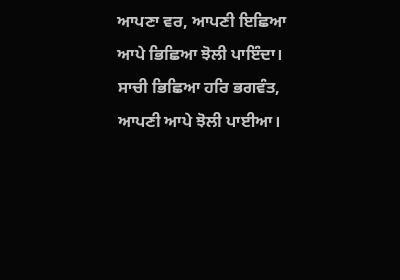ਆਪਣਾ ਵਰ, ਆਪਣੀ ਇਛਿਆ ਆਪੇ ਭਿਛਿਆ ਝੋਲੀ ਪਾਇੰਦਾ। ਸਾਚੀ ਭਿਛਿਆ ਹਰਿ ਭਗਵੰਤ, ਆਪਣੀ ਆਪੇ ਝੋਲੀ ਪਾਈਆ।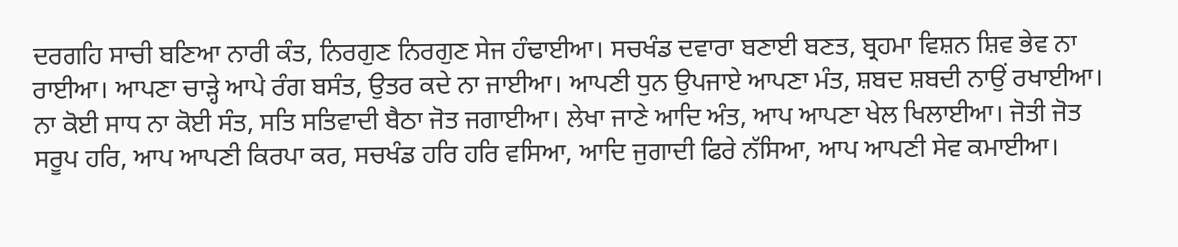ਦਰਗਹਿ ਸਾਚੀ ਬਣਿਆ ਨਾਰੀ ਕੰਤ, ਨਿਰਗੁਣ ਨਿਰਗੁਣ ਸੇਜ ਹੰਢਾਈਆ। ਸਚਖੰਡ ਦਵਾਰਾ ਬਣਾਈ ਬਣਤ, ਬ੍ਰਹਮਾ ਵਿਸ਼ਨ ਸ਼ਿਵ ਭੇਵ ਨਾ ਰਾਈਆ। ਆਪਣਾ ਚਾੜ੍ਹੇ ਆਪੇ ਰੰਗ ਬਸੰਤ, ਉਤਰ ਕਦੇ ਨਾ ਜਾਈਆ। ਆਪਣੀ ਧੁਨ ਉਪਜਾਏ ਆਪਣਾ ਮੰਤ, ਸ਼ਬਦ ਸ਼ਬਦੀ ਨਾਉਂ ਰਖਾਈਆ। ਨਾ ਕੋਈ ਸਾਧ ਨਾ ਕੋਈ ਸੰਤ, ਸਤਿ ਸਤਿਵਾਦੀ ਬੈਠਾ ਜੋਤ ਜਗਾਈਆ। ਲੇਖਾ ਜਾਣੇ ਆਦਿ ਅੰਤ, ਆਪ ਆਪਣਾ ਖੇਲ ਖਿਲਾਈਆ। ਜੋਤੀ ਜੋਤ ਸਰੂਪ ਹਰਿ, ਆਪ ਆਪਣੀ ਕਿਰਪਾ ਕਰ, ਸਚਖੰਡ ਹਰਿ ਹਰਿ ਵਸਿਆ, ਆਦਿ ਜੁਗਾਦੀ ਫਿਰੇ ਨੱਸਿਆ, ਆਪ ਆਪਣੀ ਸੇਵ ਕਮਾਈਆ।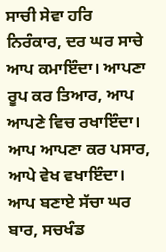ਸਾਚੀ ਸੇਵਾ ਹਰਿ ਨਿਰੰਕਾਰ, ਦਰ ਘਰ ਸਾਚੇ ਆਪ ਕਮਾਇੰਦਾ। ਆਪਣਾ ਰੂਪ ਕਰ ਤਿਆਰ, ਆਪ ਆਪਣੇ ਵਿਚ ਰਖਾਇੰਦਾ। ਆਪ ਆਪਣਾ ਕਰ ਪਸਾਰ, ਆਪੇ ਵੇਖ ਵਖਾਇੰਦਾ। ਆਪ ਬਣਾਏ ਸੱਚਾ ਘਰ ਬਾਰ, ਸਚਖੰਡ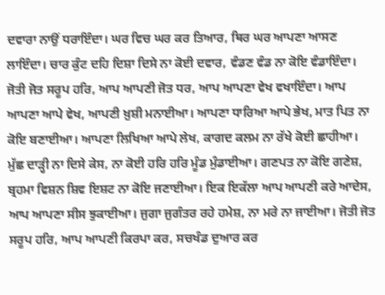ਦਵਾਰਾ ਨਾਉਂ ਧਰਾਇੰਦਾ। ਘਰ ਵਿਚ ਘਰ ਕਰ ਤਿਆਰ, ਥਿਰ ਘਰ ਆਪਣਾ ਆਸਣ ਲਾਇੰਦਾ। ਚਾਰ ਕੁੰਟ ਦਹਿ ਦਿਸ਼ਾ ਦਿਸੇ ਨਾ ਕੋਈ ਦਵਾਰ, ਵੰਡਣ ਵੰਡ ਨਾ ਕੋਇ ਵੰਡਾਇੰਦਾ। ਜੋਤੀ ਜੋਤ ਸਰੂਪ ਹਰਿ, ਆਪ ਆਪਣੀ ਜੋਤ ਧਰ, ਆਪ ਆਪਣਾ ਵੇਖ ਵਖਾਇੰਦਾ। ਆਪ ਆਪਣਾ ਆਪੇ ਵੇਖ, ਆਪਣੀ ਖ਼ੁਸ਼ੀ ਮਨਾਈਆ। ਆਪਣਾ ਧਾਰਿਆ ਆਪੇ ਭੇਖ, ਮਾਤ ਪਿਤ ਨਾ ਕੋਇ ਬਣਾਈਆ। ਆਪਣਾ ਲਿਖਿਆ ਆਪੇ ਲੇਖ, ਕਾਗਦ ਕਲਮ ਨਾ ਰੱਖੇ ਕੋਈ ਛਾਹੀਆ। ਮੁੱਛ ਦਾੜ੍ਹੀ ਨਾ ਦਿਸੇ ਕੇਸ, ਨਾ ਕੋਈ ਹਰਿ ਹਰਿ ਮੂੰਡ ਮੁੰਡਾਈਆ। ਗਣਪਤ ਨਾ ਕੋਇ ਗਣੇਸ਼, ਬ੍ਰਹਮਾ ਵਿਸ਼ਨ ਸ਼ਿਵ ਇਸ਼ਟ ਨਾ ਕੋਇ ਜਣਾਈਆ। ਇਕ ਇਕੱਲਾ ਆਪ ਆਪਣੀ ਕਰੇ ਆਦੇਸ, ਆਪ ਆਪਣਾ ਸੀਸ ਝੁਕਾਈਆ। ਜੁਗਾ ਜੁਗੰਤਰ ਰਹੇ ਹਮੇਸ਼, ਨਾ ਮਰੇ ਨਾ ਜਾਈਆ। ਜੋਤੀ ਜੋਤ ਸਰੂਪ ਹਰਿ, ਆਪ ਆਪਣੀ ਕਿਰਪਾ ਕਰ, ਸਚਖੰਡ ਦੁਆਰ ਕਰ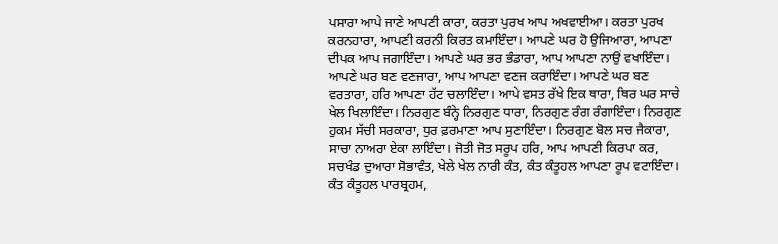ਪਸਾਰਾ ਆਪੇ ਜਾਣੇ ਆਪਣੀ ਕਾਰਾ, ਕਰਤਾ ਪੁਰਖ ਆਪ ਅਖਵਾਈਆ। ਕਰਤਾ ਪੁਰਖ ਕਰਨਹਾਰਾ, ਆਪਣੀ ਕਰਨੀ ਕਿਰਤ ਕਮਾਇੰਦਾ। ਆਪਣੇ ਘਰ ਹੋ ਉਜਿਆਰਾ, ਆਪਣਾ ਦੀਪਕ ਆਪ ਜਗਾਇੰਦਾ। ਆਪਣੇ ਘਰ ਭਰ ਭੰਡਾਰਾ, ਆਪ ਆਪਣਾ ਨਾਉਂ ਵਖਾਇੰਦਾ। ਆਪਣੇ ਘਰ ਬਣ ਵਣਜਾਰਾ, ਆਪ ਆਪਣਾ ਵਣਜ ਕਰਾਇੰਦਾ। ਆਪਣੇ ਘਰ ਬਣ ਵਰਤਾਰਾ, ਹਰਿ ਆਪਣਾ ਹੱਟ ਚਲਾਇੰਦਾ। ਆਪੇ ਵਸਤ ਰੱਖੇ ਇਕ ਥਾਰਾ, ਥਿਰ ਘਰ ਸਾਚੇ ਖੇਲ ਖਿਲਾਇੰਦਾ। ਨਿਰਗੁਣ ਬੰਨ੍ਹੇ ਨਿਰਗੁਣ ਧਾਰਾ, ਨਿਰਗੁਣ ਰੰਗ ਰੰਗਾਇੰਦਾ। ਨਿਰਗੁਣ ਹੁਕਮ ਸੱਚੀ ਸਰਕਾਰਾ, ਧੁਰ ਫ਼ਰਮਾਣਾ ਆਪ ਸੁਣਾਇੰਦਾ। ਨਿਰਗੁਣ ਬੋਲ ਸਚ ਜੈਕਾਰਾ, ਸਾਚਾ ਨਾਅਰਾ ਏਕਾ ਲਾਇੰਦਾ। ਜੋਤੀ ਜੋਤ ਸਰੂਪ ਹਰਿ, ਆਪ ਆਪਣੀ ਕਿਰਪਾ ਕਰ, ਸਚਖੰਡ ਦੁਆਰਾ ਸੋਭਾਵੰਤ, ਖੇਲੇ ਖੇਲ ਨਾਰੀ ਕੰਤ, ਕੰਤ ਕੰਤੂਹਲ ਆਪਣਾ ਰੂਪ ਵਟਾਇੰਦਾ। ਕੰਤ ਕੰਤੂਹਲ ਪਾਰਬ੍ਰਹਮ,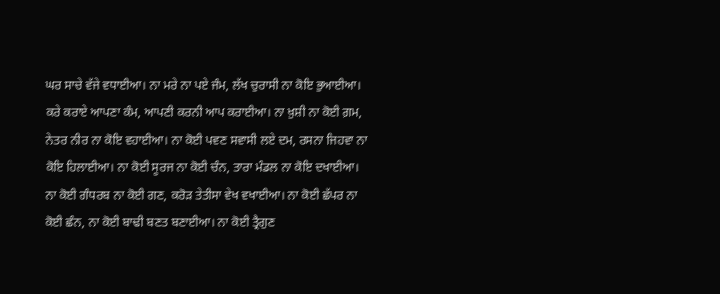ਘਰ ਸਾਚੇ ਵੱਜੇ ਵਧਾਈਆ। ਨਾ ਮਰੇ ਨਾ ਪਏ ਜੰਮ, ਲੱਖ ਚੁਰਾਸੀ ਨਾ ਕੋਇ ਭੁਆਈਆ। ਕਰੇ ਕਰਾਏ ਆਪਣਾ ਕੰਮ, ਆਪਣੀ ਕਰਨੀ ਆਪ ਕਰਾਈਆ। ਨਾ ਖ਼ੁਸ਼ੀ ਨਾ ਕੋਈ ਗ਼ਮ, ਨੇਤਰ ਨੀਰ ਨਾ ਕੋਇ ਵਹਾਈਆ। ਨਾ ਕੋਈ ਪਵਣ ਸਵਾਸੀ ਲਏ ਦਮ, ਰਸਨਾ ਜਿਹਵਾ ਨਾ ਕੋਇ ਹਿਲਾਈਆ। ਨਾ ਕੋਈ ਸੂਰਜ ਨਾ ਕੋਈ ਚੰਨ, ਤਾਰਾ ਮੰਡਲ ਨਾ ਕੋਇ ਦਖਾਈਆ। ਨਾ ਕੋਈ ਗੰਧਰਬ ਨਾ ਕੋਈ ਗਣ, ਕਰੋੜ ਤੇਤੀਸਾ ਵੇਖ ਵਖਾਈਆ। ਨਾ ਕੋਈ ਛੱਪਰ ਨਾ ਕੋਈ ਛੰਨ, ਨਾ ਕੋਈ ਬਾਢੀ ਬਣਤ ਬਣਾਈਆ। ਨਾ ਕੋਈ ਤ੍ਰੈਗੁਣ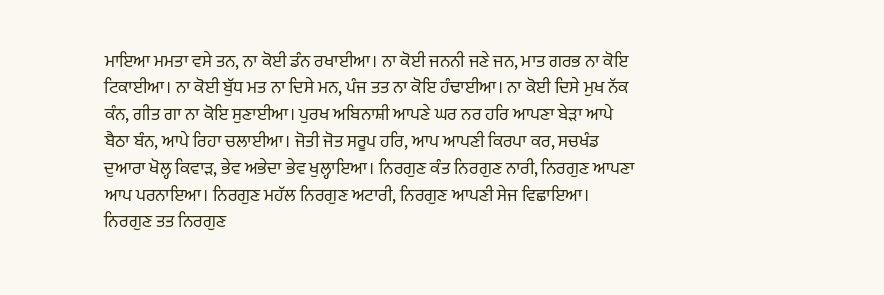ਮਾਇਆ ਮਮਤਾ ਵਸੇ ਤਨ, ਨਾ ਕੋਈ ਡੰਨ ਰਖਾਈਆ। ਨਾ ਕੋਈ ਜਨਨੀ ਜਣੇ ਜਨ, ਮਾਤ ਗਰਭ ਨਾ ਕੋਇ ਟਿਕਾਈਆ। ਨਾ ਕੋਈ ਬੁੱਧ ਮਤ ਨਾ ਦਿਸੇ ਮਨ, ਪੰਜ ਤਤ ਨਾ ਕੋਇ ਹੰਢਾਈਆ। ਨਾ ਕੋਈ ਦਿਸੇ ਮੁਖ ਨੱਕ ਕੰਨ, ਗੀਤ ਗਾ ਨਾ ਕੋਇ ਸੁਣਾਈਆ। ਪੁਰਖ ਅਬਿਨਾਸ਼ੀ ਆਪਣੇ ਘਰ ਨਰ ਹਰਿ ਆਪਣਾ ਬੇੜਾ ਆਪੇ ਬੈਠਾ ਬੰਨ, ਆਪੇ ਰਿਹਾ ਚਲਾਈਆ। ਜੋਤੀ ਜੋਤ ਸਰੂਪ ਹਰਿ, ਆਪ ਆਪਣੀ ਕਿਰਪਾ ਕਰ, ਸਚਖੰਡ ਦੁਆਰਾ ਖੋਲ੍ਹ ਕਿਵਾੜ, ਭੇਵ ਅਭੇਦਾ ਭੇਵ ਖੁਲ੍ਹਾਇਆ। ਨਿਰਗੁਣ ਕੰਤ ਨਿਰਗੁਣ ਨਾਰੀ, ਨਿਰਗੁਣ ਆਪਣਾ ਆਪ ਪਰਨਾਇਆ। ਨਿਰਗੁਣ ਮਹੱਲ ਨਿਰਗੁਣ ਅਟਾਰੀ, ਨਿਰਗੁਣ ਆਪਣੀ ਸੇਜ ਵਿਛਾਇਆ। ਨਿਰਗੁਣ ਤਤ ਨਿਰਗੁਣ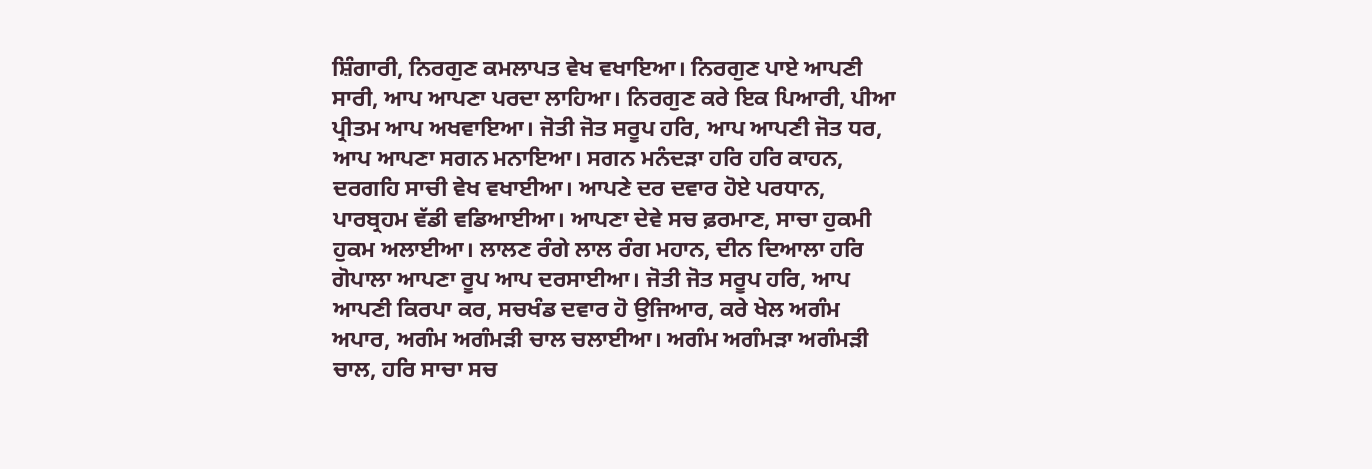ਸ਼ਿੰਗਾਰੀ, ਨਿਰਗੁਣ ਕਮਲਾਪਤ ਵੇਖ ਵਖਾਇਆ। ਨਿਰਗੁਣ ਪਾਏ ਆਪਣੀ ਸਾਰੀ, ਆਪ ਆਪਣਾ ਪਰਦਾ ਲਾਹਿਆ। ਨਿਰਗੁਣ ਕਰੇ ਇਕ ਪਿਆਰੀ, ਪੀਆ ਪ੍ਰੀਤਮ ਆਪ ਅਖਵਾਇਆ। ਜੋਤੀ ਜੋਤ ਸਰੂਪ ਹਰਿ, ਆਪ ਆਪਣੀ ਜੋਤ ਧਰ, ਆਪ ਆਪਣਾ ਸਗਨ ਮਨਾਇਆ। ਸਗਨ ਮਨੰਦੜਾ ਹਰਿ ਹਰਿ ਕਾਹਨ, ਦਰਗਹਿ ਸਾਚੀ ਵੇਖ ਵਖਾਈਆ। ਆਪਣੇ ਦਰ ਦਵਾਰ ਹੋਏ ਪਰਧਾਨ, ਪਾਰਬ੍ਰਹਮ ਵੱਡੀ ਵਡਿਆਈਆ। ਆਪਣਾ ਦੇਵੇ ਸਚ ਫ਼ਰਮਾਣ, ਸਾਚਾ ਹੁਕਮੀ ਹੁਕਮ ਅਲਾਈਆ। ਲਾਲਣ ਰੰਗੇ ਲਾਲ ਰੰਗ ਮਹਾਨ, ਦੀਨ ਦਿਆਲਾ ਹਰਿ ਗੋਪਾਲਾ ਆਪਣਾ ਰੂਪ ਆਪ ਦਰਸਾਈਆ। ਜੋਤੀ ਜੋਤ ਸਰੂਪ ਹਰਿ, ਆਪ ਆਪਣੀ ਕਿਰਪਾ ਕਰ, ਸਚਖੰਡ ਦਵਾਰ ਹੋ ਉਜਿਆਰ, ਕਰੇ ਖੇਲ ਅਗੰਮ ਅਪਾਰ, ਅਗੰਮ ਅਗੰਮੜੀ ਚਾਲ ਚਲਾਈਆ। ਅਗੰਮ ਅਗੰਮੜਾ ਅਗੰਮੜੀ ਚਾਲ, ਹਰਿ ਸਾਚਾ ਸਚ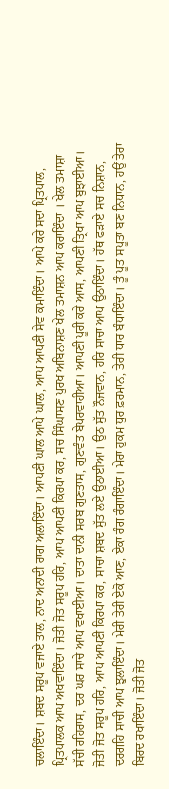ਚਲਾਇੰਦਾ। ਸ਼ਬਦ ਸਰੂਪ ਵਜਾਏ ਤਾਲ, ਨਾਦ ਅਨਾਦੀ ਰਾਗ ਅਲਾਇੰਦਾ। ਆਪਣੀ ਘਾਲ ਆਪੇ ਘਾਲ, ਆਪ ਆਪਣੀ ਸੇਵ ਕਮਾਇੰਦਾ। ਆਪੇ ਕਰੇ ਸਦਾ ਪ੍ਰਿਤਪਾਲ, ਪ੍ਰਿਤਪਾਲਕ ਆਪ ਅਖਵਾਇੰਦਾ। ਜੋਤੀ ਜੋਤ ਸਰੂਪ ਹਰਿ, ਆਪ ਆਪਣੀ ਕਿਰਪਾ ਕਰ, ਸਚ ਸਿੰਘਾਸਣ ਪੁਰਖ ਅਬਿਨਾਸ਼ਣ ਖੇਲ ਤਮਾਸ਼ਨ ਆਪ ਕਰਾਇੰਦਾ । ਖੇਲ ਤਮਾਸ਼ਾ ਸੱਚੀ ਰਹਿਰਾਸ, ਦਰ ਘਰ ਸਾਚੇ ਆਪ ਵਖਾਈਆ। ਦਾਤਾ ਦਾਨੀ ਸਰਬ ਗੁਣਤਾਸ, ਗੁਣਵੰਤ ਬੇਪਰਵਾਹੀਆ। ਆਪਣੀ ਪੂਰੀ ਕਰੇ ਆਸ, ਆਪਣੀ ਤ੍ਰਿਖਾ ਆਪ ਬੁਝਾਈਆ। ਜੋਤੀ ਜੋਤ ਸਰੂਪ ਹਰਿ, ਆਪ ਆਪਣੀ ਕਿਰਪਾ ਕਰ, ਸਾਚਾ ਸ਼ਬਦ ਸੁੱਤ ਲਏ ਉਠਾਈਆ। ਉਠ ਸੁੱਤ ਨੌਜਵਾਨ, ਹਰਿ ਸਾਚਾ ਆਪ ਉਠਾਇੰਦਾ। ਹੱਥ ਫੜਾਏ ਸਚ ਨਿਸ਼ਾਨ, ਦਰਗਹਿ ਸਾਚੀ ਆਪ ਝੁਲਾਇੰਦਾ। ਮੇਰੀ ਤੇਰੀ ਏਕੋ ਆਣ, ਏਕਾ ਰੰਗ ਰੰਗਾਇੰਦਾ। ਮੇਰਾ ਹੁਕਮ ਧੁਰ ਫ਼ਰਮਾਨ, ਤੇਰੀ ਧਾਰ ਬੰਧਾਇੰਦਾ। ਤੂੰ ਪੂਤ ਸਪੂਤਾ ਬਣ ਨਿਧਾਨ, ਹਉਂ ਤੇਰਾ ਬਿਰਦ ਰਖਾਇੰਦਾ। ਜੋਤੀ ਜੋਤ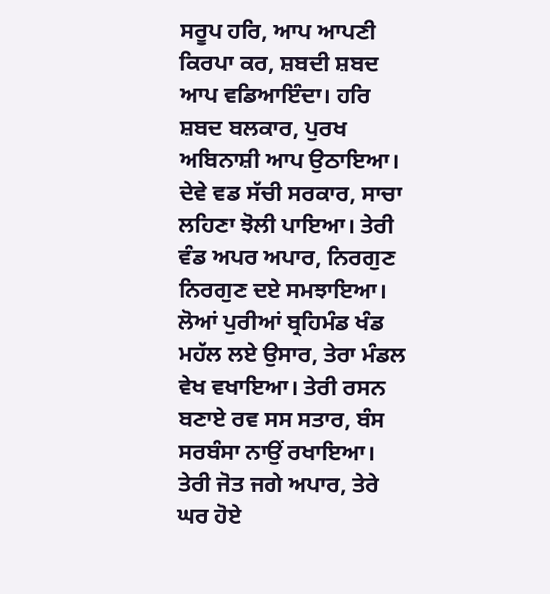ਸਰੂਪ ਹਰਿ, ਆਪ ਆਪਣੀ ਕਿਰਪਾ ਕਰ, ਸ਼ਬਦੀ ਸ਼ਬਦ ਆਪ ਵਡਿਆਇੰਦਾ। ਹਰਿ ਸ਼ਬਦ ਬਲਕਾਰ, ਪੁਰਖ ਅਬਿਨਾਸ਼ੀ ਆਪ ਉਠਾਇਆ। ਦੇਵੇ ਵਡ ਸੱਚੀ ਸਰਕਾਰ, ਸਾਚਾ ਲਹਿਣਾ ਝੋਲੀ ਪਾਇਆ। ਤੇਰੀ ਵੰਡ ਅਪਰ ਅਪਾਰ, ਨਿਰਗੁਣ ਨਿਰਗੁਣ ਦਏ ਸਮਝਾਇਆ। ਲੋਆਂ ਪੁਰੀਆਂ ਬ੍ਰਹਿਮੰਡ ਖੰਡ ਮਹੱਲ ਲਏ ਉਸਾਰ, ਤੇਰਾ ਮੰਡਲ ਵੇਖ ਵਖਾਇਆ। ਤੇਰੀ ਰਸਨ ਬਣਾਏ ਰਵ ਸਸ ਸਤਾਰ, ਬੰਸ ਸਰਬੰਸਾ ਨਾਉਂ ਰਖਾਇਆ। ਤੇਰੀ ਜੋਤ ਜਗੇ ਅਪਾਰ, ਤੇਰੇ ਘਰ ਹੋਏ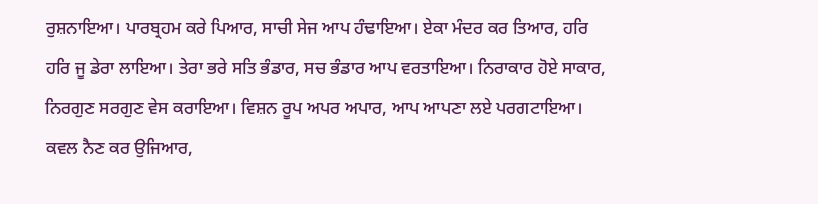ਰੁਸ਼ਨਾਇਆ। ਪਾਰਬ੍ਰਹਮ ਕਰੇ ਪਿਆਰ, ਸਾਚੀ ਸੇਜ ਆਪ ਹੰਢਾਇਆ। ਏਕਾ ਮੰਦਰ ਕਰ ਤਿਆਰ, ਹਰਿ ਹਰਿ ਜੂ ਡੇਰਾ ਲਾਇਆ। ਤੇਰਾ ਭਰੇ ਸਤਿ ਭੰਡਾਰ, ਸਚ ਭੰਡਾਰ ਆਪ ਵਰਤਾਇਆ। ਨਿਰਾਕਾਰ ਹੋਏ ਸਾਕਾਰ, ਨਿਰਗੁਣ ਸਰਗੁਣ ਵੇਸ ਕਰਾਇਆ। ਵਿਸ਼ਨ ਰੂਪ ਅਪਰ ਅਪਾਰ, ਆਪ ਆਪਣਾ ਲਏ ਪਰਗਟਾਇਆ। ਕਵਲ ਨੈਣ ਕਰ ਉਜਿਆਰ,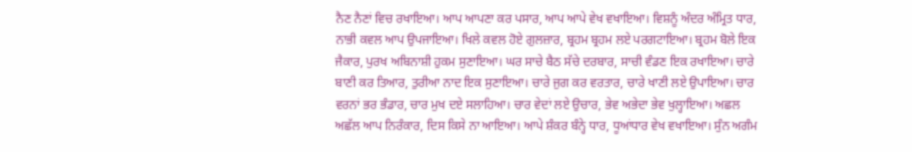ਨੈਣ ਨੈਣਾਂ ਵਿਚ ਰਖਾਇਆ। ਆਪ ਆਪਣਾ ਕਰ ਪਸਾਰ, ਆਪ ਆਪੇ ਵੇਖ ਵਖਾਇਆ। ਵਿਸ਼ਨੂੰ ਅੰਦਰ ਅੰਮ੍ਰਿਤ ਧਾਰ, ਨਾਭੀ ਕਵਲ ਆਪ ਉਪਜਾਇਆ। ਖਿਲੇ ਕਵਲ ਹੋਏ ਗੁਲਜ਼ਾਰ, ਬ੍ਰਹਮ ਬ੍ਰਹਮ ਲਏ ਪਰਗਟਾਇਆ। ਬ੍ਰਹਮ ਬੋਲੇ ਇਕ ਜੈਕਾਰ, ਪੁਰਖ ਅਬਿਨਾਸ਼ੀ ਹੁਕਮ ਸੁਣਾਇਆ। ਘਰ ਸਾਚੇ ਬੈਠ ਸੱਚੇ ਦਰਬਾਰ, ਸਾਚੀ ਵੰਡਣ ਇਕ ਰਖਾਇਆ। ਚਾਰੇ ਬਾਣੀ ਕਰ ਤਿਆਰ, ਤੁਰੀਆ ਨਾਦ ਇਕ ਸੁਣਾਇਆ। ਚਾਰੇ ਜੁਗ ਕਰ ਵਰਤਾਰ, ਚਾਰੇ ਖਾਣੀ ਲਏ ਉਪਾਇਆ। ਚਾਰ ਵਰਨਾਂ ਭਰ ਭੰਡਾਰ, ਚਾਰ ਮੁਖ ਦਏ ਸਲਾਹਿਆ। ਚਾਰ ਵੇਦਾਂ ਲਏ ਉਚਾਰ, ਭੇਵ ਅਭੇਦਾ ਭੇਵ ਖੁਲ੍ਹਾਇਆ। ਅਛਲ ਅਛੱਲ ਆਪ ਨਿਰੰਕਾਰ, ਦਿਸ ਕਿਸੇ ਨਾ ਆਇਆ। ਆਪੇ ਸ਼ੰਕਰ ਬੰਨ੍ਹੇ ਧਾਰ, ਧੂਆਂਧਾਰ ਵੇਖ ਵਖਾਇਆ। ਸੁੰਨ ਅਗੰਮ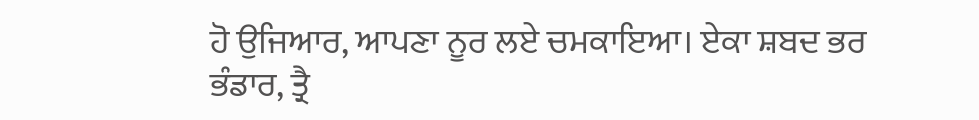ਹੋ ਉਜਿਆਰ, ਆਪਣਾ ਨੂਰ ਲਏ ਚਮਕਾਇਆ। ਏਕਾ ਸ਼ਬਦ ਭਰ ਭੰਡਾਰ, ਤ੍ਰੈ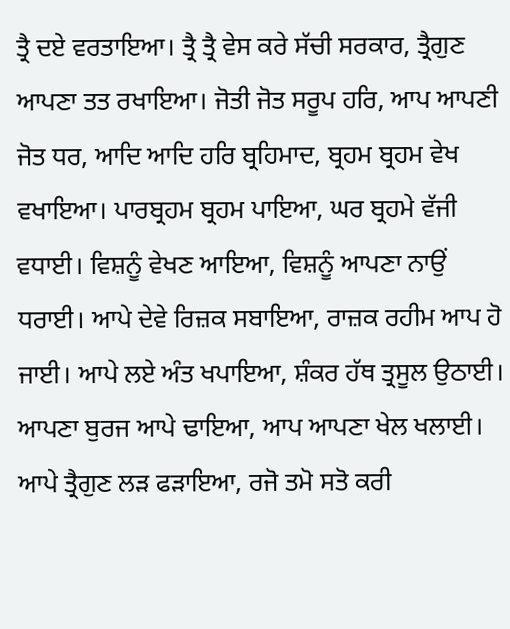ਤ੍ਰੈ ਦਏ ਵਰਤਾਇਆ। ਤ੍ਰੈ ਤ੍ਰੈ ਵੇਸ ਕਰੇ ਸੱਚੀ ਸਰਕਾਰ, ਤ੍ਰੈਗੁਣ ਆਪਣਾ ਤਤ ਰਖਾਇਆ। ਜੋਤੀ ਜੋਤ ਸਰੂਪ ਹਰਿ, ਆਪ ਆਪਣੀ ਜੋਤ ਧਰ, ਆਦਿ ਆਦਿ ਹਰਿ ਬ੍ਰਹਿਮਾਦ, ਬ੍ਰਹਮ ਬ੍ਰਹਮ ਵੇਖ ਵਖਾਇਆ। ਪਾਰਬ੍ਰਹਮ ਬ੍ਰਹਮ ਪਾਇਆ, ਘਰ ਬ੍ਰਹਮੇ ਵੱਜੀ ਵਧਾਈ। ਵਿਸ਼ਨੂੰ ਵੇਖਣ ਆਇਆ, ਵਿਸ਼ਨੂੰ ਆਪਣਾ ਨਾਉਂ ਧਰਾਈ। ਆਪੇ ਦੇਵੇ ਰਿਜ਼ਕ ਸਬਾਇਆ, ਰਾਜ਼ਕ ਰਹੀਮ ਆਪ ਹੋ ਜਾਈ। ਆਪੇ ਲਏ ਅੰਤ ਖਪਾਇਆ, ਸ਼ੰਕਰ ਹੱਥ ਤ੍ਰਸੂਲ ਉਠਾਈ। ਆਪਣਾ ਬੁਰਜ ਆਪੇ ਢਾਇਆ, ਆਪ ਆਪਣਾ ਖੇਲ ਖਲਾਈ। ਆਪੇ ਤ੍ਰੈਗੁਣ ਲੜ ਫੜਾਇਆ, ਰਜੋ ਤਮੋ ਸਤੋ ਕਰੀ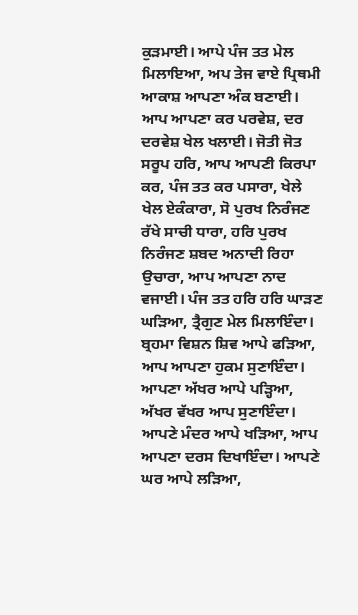ਕੁੜਮਾਈ। ਆਪੇ ਪੰਜ ਤਤ ਮੇਲ ਮਿਲਾਇਆ, ਅਪ ਤੇਜ ਵਾਏ ਪ੍ਰਿਥਮੀ ਆਕਾਸ਼ ਆਪਣਾ ਅੰਕ ਬਣਾਈ। ਆਪ ਆਪਣਾ ਕਰ ਪਰਵੇਸ਼, ਦਰ ਦਰਵੇਸ਼ ਖੇਲ ਖਲਾਈ। ਜੋਤੀ ਜੋਤ ਸਰੂਪ ਹਰਿ, ਆਪ ਆਪਣੀ ਕਿਰਪਾ ਕਰ, ਪੰਜ ਤਤ ਕਰ ਪਸਾਰਾ, ਖੇਲੇ ਖੇਲ ਏਕੰਕਾਰਾ, ਸੋ ਪੁਰਖ ਨਿਰੰਜਣ ਰੱਖੇ ਸਾਚੀ ਧਾਰਾ, ਹਰਿ ਪੁਰਖ ਨਿਰੰਜਣ ਸ਼ਬਦ ਅਨਾਦੀ ਰਿਹਾ ਉਚਾਰਾ, ਆਪ ਆਪਣਾ ਨਾਦ ਵਜਾਈ। ਪੰਜ ਤਤ ਹਰਿ ਹਰਿ ਘਾੜਣ ਘੜਿਆ, ਤ੍ਰੈਗੁਣ ਮੇਲ ਮਿਲਾਇੰਦਾ। ਬ੍ਰਹਮਾ ਵਿਸ਼ਨ ਸ਼ਿਵ ਆਪੇ ਫੜਿਆ, ਆਪ ਆਪਣਾ ਹੁਕਮ ਸੁਣਾਇੰਦਾ। ਆਪਣਾ ਅੱਖਰ ਆਪੇ ਪੜ੍ਹਿਆ, ਅੱਖਰ ਵੱਖਰ ਆਪ ਸੁਣਾਇੰਦਾ। ਆਪਣੇ ਮੰਦਰ ਆਪੇ ਖੜਿਆ, ਆਪ ਆਪਣਾ ਦਰਸ ਦਿਖਾਇੰਦਾ। ਆਪਣੇ ਘਰ ਆਪੇ ਲੜਿਆ,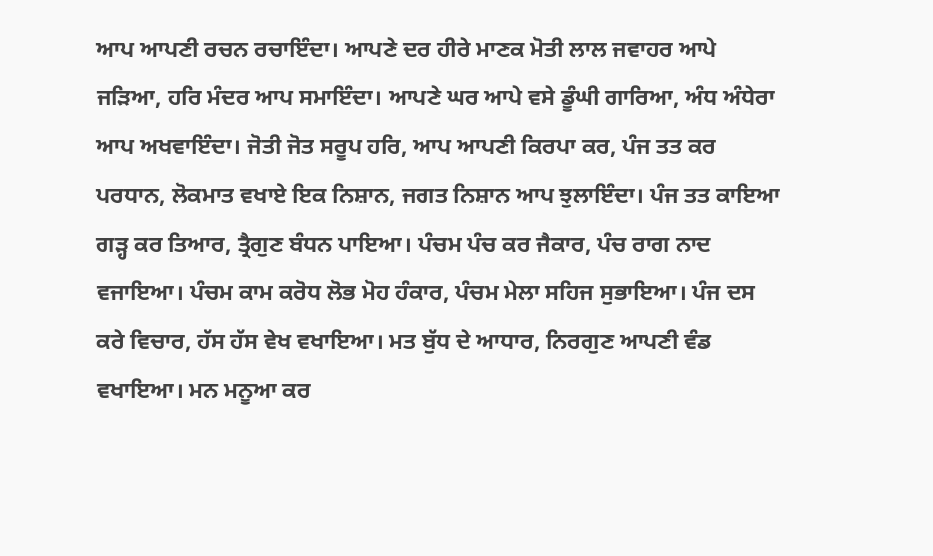ਆਪ ਆਪਣੀ ਰਚਨ ਰਚਾਇੰਦਾ। ਆਪਣੇ ਦਰ ਹੀਰੇ ਮਾਣਕ ਮੋਤੀ ਲਾਲ ਜਵਾਹਰ ਆਪੇ ਜੜਿਆ, ਹਰਿ ਮੰਦਰ ਆਪ ਸਮਾਇੰਦਾ। ਆਪਣੇ ਘਰ ਆਪੇ ਵਸੇ ਡੂੰਘੀ ਗਾਰਿਆ, ਅੰਧ ਅੰਧੇਰਾ ਆਪ ਅਖਵਾਇੰਦਾ। ਜੋਤੀ ਜੋਤ ਸਰੂਪ ਹਰਿ, ਆਪ ਆਪਣੀ ਕਿਰਪਾ ਕਰ, ਪੰਜ ਤਤ ਕਰ ਪਰਧਾਨ, ਲੋਕਮਾਤ ਵਖਾਏ ਇਕ ਨਿਸ਼ਾਨ, ਜਗਤ ਨਿਸ਼ਾਨ ਆਪ ਝੁਲਾਇੰਦਾ। ਪੰਜ ਤਤ ਕਾਇਆ ਗੜ੍ਹ ਕਰ ਤਿਆਰ, ਤ੍ਰੈਗੁਣ ਬੰਧਨ ਪਾਇਆ। ਪੰਚਮ ਪੰਚ ਕਰ ਜੈਕਾਰ, ਪੰਚ ਰਾਗ ਨਾਦ ਵਜਾਇਆ। ਪੰਚਮ ਕਾਮ ਕਰੋਧ ਲੋਭ ਮੋਹ ਹੰਕਾਰ, ਪੰਚਮ ਮੇਲਾ ਸਹਿਜ ਸੁਭਾਇਆ। ਪੰਜ ਦਸ ਕਰੇ ਵਿਚਾਰ, ਹੱਸ ਹੱਸ ਵੇਖ ਵਖਾਇਆ। ਮਤ ਬੁੱਧ ਦੇ ਆਧਾਰ, ਨਿਰਗੁਣ ਆਪਣੀ ਵੰਡ ਵਖਾਇਆ। ਮਨ ਮਨੂਆ ਕਰ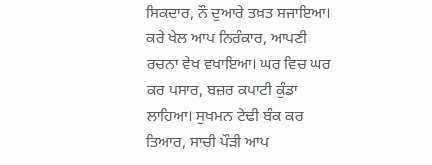ਸਿਕਦਾਰ, ਨੌ ਦੁਆਰੇ ਤਖ਼ਤ ਸਜਾਇਆ। ਕਰੇ ਖੇਲ ਆਪ ਨਿਰੰਕਾਰ, ਆਪਣੀ ਰਚਨਾ ਵੇਖ ਵਖਾਇਆ। ਘਰ ਵਿਚ ਘਰ ਕਰ ਪਸਾਰ, ਬਜ਼ਰ ਕਪਾਟੀ ਕੁੰਡਾ ਲਾਹਿਆ। ਸੁਖਮਨ ਟੇਢੀ ਬੰਕ ਕਰ ਤਿਆਰ, ਸਾਚੀ ਪੌੜੀ ਆਪ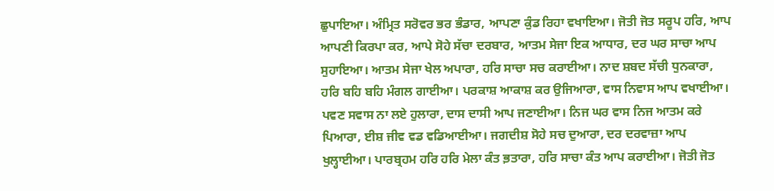ਛੁਪਾਇਆ। ਅੰਮ੍ਰਿਤ ਸਰੋਵਰ ਭਰ ਭੰਡਾਰ, ਆਪਣਾ ਕੁੰਡ ਰਿਹਾ ਵਖਾਇਆ। ਜੋਤੀ ਜੋਤ ਸਰੂਪ ਹਰਿ, ਆਪ ਆਪਣੀ ਕਿਰਪਾ ਕਰ, ਆਪੇ ਸੋਹੇ ਸੱਚਾ ਦਰਬਾਰ, ਆਤਮ ਸੇਜਾ ਇਕ ਆਧਾਰ, ਦਰ ਘਰ ਸਾਚਾ ਆਪ ਸੁਹਾਇਆ। ਆਤਮ ਸੇਜਾ ਖੇਲ ਅਪਾਰਾ, ਹਰਿ ਸਾਚਾ ਸਚ ਕਰਾਈਆ। ਨਾਦ ਸ਼ਬਦ ਸੱਚੀ ਧੁਨਕਾਰਾ, ਹਰਿ ਬਹਿ ਬਹਿ ਮੰਗਲ ਗਾਈਆ। ਪਰਕਾਸ਼ ਆਕਾਸ਼ ਕਰ ਉਜਿਆਰਾ, ਵਾਸ ਨਿਵਾਸ ਆਪ ਵਖਾਈਆ। ਪਵਣ ਸਵਾਸ ਨਾ ਲਏ ਹੁਲਾਰਾ, ਦਾਸ ਦਾਸੀ ਆਪ ਜਣਾਈਆ। ਨਿਜ ਘਰ ਵਾਸ ਨਿਜ ਆਤਮ ਕਰੇ ਪਿਆਰਾ, ਈਸ਼ ਜੀਵ ਵਡ ਵਡਿਆਈਆ। ਜਗਦੀਸ਼ ਸੋਹੇ ਸਚ ਦੁਆਰਾ, ਦਰ ਦਰਵਾਜ਼ਾ ਆਪ ਖੁਲ੍ਹਾਈਆ। ਪਾਰਬ੍ਰਹਮ ਹਰਿ ਹਰਿ ਮੇਲਾ ਕੰਤ ਭ਼ਤਾਰਾ, ਹਰਿ ਸਾਚਾ ਕੰਤ ਆਪ ਕਰਾਈਆ। ਜੋਤੀ ਜੋਤ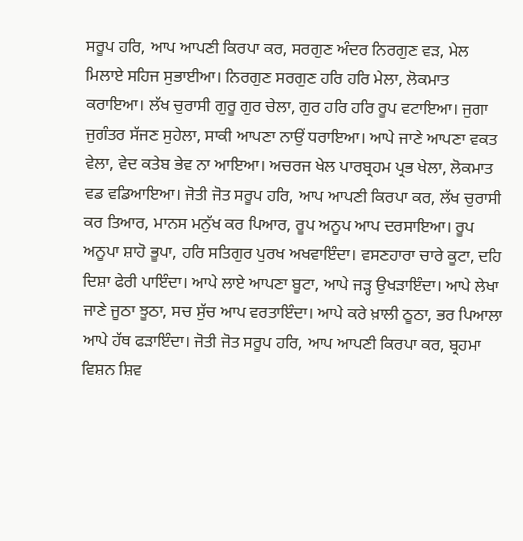ਸਰੂਪ ਹਰਿ, ਆਪ ਆਪਣੀ ਕਿਰਪਾ ਕਰ, ਸਰਗੁਣ ਅੰਦਰ ਨਿਰਗੁਣ ਵੜ, ਮੇਲ ਮਿਲਾਏ ਸਹਿਜ ਸੁਭਾਈਆ। ਨਿਰਗੁਣ ਸਰਗੁਣ ਹਰਿ ਹਰਿ ਮੇਲਾ, ਲੋਕਮਾਤ ਕਰਾਇਆ। ਲੱਖ ਚੁਰਾਸੀ ਗੁਰੂ ਗੁਰ ਚੇਲਾ, ਗੁਰ ਹਰਿ ਹਰਿ ਰੂਪ ਵਟਾਇਆ। ਜੁਗਾ ਜੁਗੰਤਰ ਸੱਜਣ ਸੁਹੇਲਾ, ਸਾਕੀ ਆਪਣਾ ਨਾਉਂ ਧਰਾਇਆ। ਆਪੇ ਜਾਣੇ ਆਪਣਾ ਵਕਤ ਵੇਲਾ, ਵੇਦ ਕਤੇਬ ਭੇਵ ਨਾ ਆਇਆ। ਅਚਰਜ ਖੇਲ ਪਾਰਬ੍ਰਹਮ ਪ੍ਰਭ ਖੇਲਾ, ਲੋਕਮਾਤ ਵਡ ਵਡਿਆਇਆ। ਜੋਤੀ ਜੋਤ ਸਰੂਪ ਹਰਿ, ਆਪ ਆਪਣੀ ਕਿਰਪਾ ਕਰ, ਲੱਖ ਚੁਰਾਸੀ ਕਰ ਤਿਆਰ, ਮਾਨਸ ਮਨੁੱਖ ਕਰ ਪਿਆਰ, ਰੂਪ ਅਨੂਪ ਆਪ ਦਰਸਾਇਆ। ਰੂਪ ਅਨੂਪਾ ਸ਼ਾਹੋ ਭੂਪਾ, ਹਰਿ ਸਤਿਗੁਰ ਪੁਰਖ ਅਖਵਾਇੰਦਾ। ਵਸਣਹਾਰਾ ਚਾਰੇ ਕੂਟਾ, ਦਹਿ ਦਿਸ਼ਾ ਫੇਰੀ ਪਾਇੰਦਾ। ਆਪੇ ਲਾਏ ਆਪਣਾ ਬੂਟਾ, ਆਪੇ ਜੜ੍ਹ ਉਖੜਾਇੰਦਾ। ਆਪੇ ਲੇਖਾ ਜਾਣੇ ਜੂਠਾ ਝੂਠਾ, ਸਚ ਸੁੱਚ ਆਪ ਵਰਤਾਇੰਦਾ। ਆਪੇ ਕਰੇ ਖ਼ਾਲੀ ਠੂਠਾ, ਭਰ ਪਿਆਲਾ ਆਪੇ ਹੱਥ ਫੜਾਇੰਦਾ। ਜੋਤੀ ਜੋਤ ਸਰੂਪ ਹਰਿ, ਆਪ ਆਪਣੀ ਕਿਰਪਾ ਕਰ, ਬ੍ਰਹਮਾ ਵਿਸ਼ਨ ਸ਼ਿਵ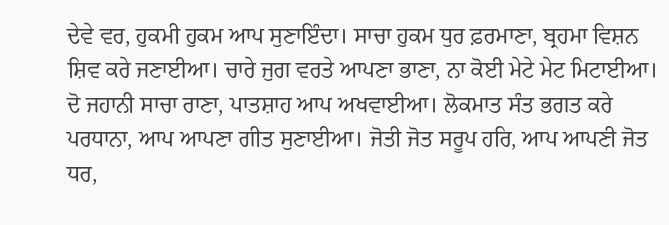ਦੇਵੇ ਵਰ, ਹੁਕਮੀ ਹੁਕਮ ਆਪ ਸੁਣਾਇੰਦਾ। ਸਾਚਾ ਹੁਕਮ ਧੁਰ ਫ਼ਰਮਾਣਾ, ਬ੍ਰਹਮਾ ਵਿਸ਼ਨ ਸ਼ਿਵ ਕਰੇ ਜਣਾਈਆ। ਚਾਰੇ ਜੁਗ ਵਰਤੇ ਆਪਣਾ ਭਾਣਾ, ਨਾ ਕੋਈ ਮੇਟੇ ਮੇਟ ਮਿਟਾਈਆ। ਦੋ ਜਹਾਨੀ ਸਾਚਾ ਰਾਣਾ, ਪਾਤਸ਼ਾਹ ਆਪ ਅਖਵਾਈਆ। ਲੋਕਮਾਤ ਸੰਤ ਭਗਤ ਕਰੇ ਪਰਧਾਨਾ, ਆਪ ਆਪਣਾ ਗੀਤ ਸੁਣਾਈਆ। ਜੋਤੀ ਜੋਤ ਸਰੂਪ ਹਰਿ, ਆਪ ਆਪਣੀ ਜੋਤ ਧਰ,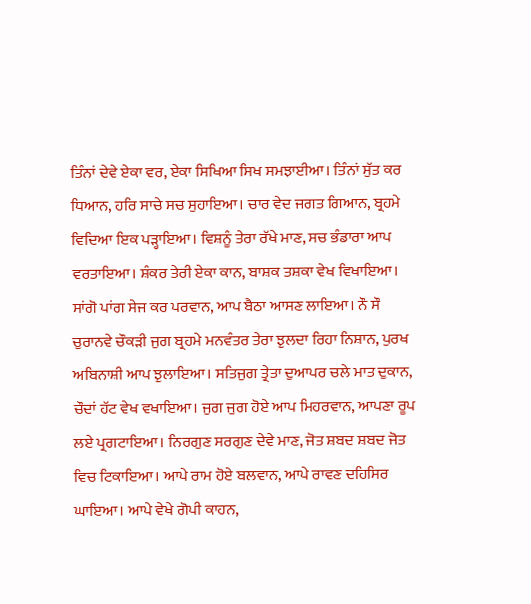ਤਿੰਨਾਂ ਦੇਵੇ ਏਕਾ ਵਰ, ਏਕਾ ਸਿਖਿਆ ਸਿਖ ਸਮਝਾਈਆ। ਤਿੰਨਾਂ ਸੁੱਤ ਕਰ ਧਿਆਨ, ਹਰਿ ਸਾਚੇ ਸਚ ਸੁਹਾਇਆ। ਚਾਰ ਵੇਦ ਜਗਤ ਗਿਆਨ, ਬ੍ਰਹਮੇ ਵਿਦਿਆ ਇਕ ਪੜ੍ਹਾਇਆ। ਵਿਸ਼ਨੂੰ ਤੇਰਾ ਰੱਖੇ ਮਾਣ, ਸਚ ਭੰਡਾਰਾ ਆਪ ਵਰਤਾਇਆ। ਸ਼ੰਕਰ ਤੇਰੀ ਏਕਾ ਕਾਨ, ਬਾਸ਼ਕ ਤਸ਼ਕਾ ਵੇਖ ਵਿਖਾਇਆ। ਸਾਂਗੋ ਪਾਂਗ ਸੇਜ ਕਰ ਪਰਵਾਨ, ਆਪ ਬੈਠਾ ਆਸਣ ਲਾਇਆ। ਨੌ ਸੌ ਚੁਰਾਨਵੇ ਚੌਕੜੀ ਜੁਗ ਬ੍ਰਹਮੇ ਮਨਵੰਤਰ ਤੇਰਾ ਝੁਲਦਾ ਰਿਹਾ ਨਿਸ਼ਾਨ, ਪੁਰਖ ਅਬਿਨਾਸ਼ੀ ਆਪ ਝੁਲਾਇਆ। ਸਤਿਜੁਗ ਤ੍ਰੇਤਾ ਦੁਆਪਰ ਚਲੇ ਮਾਤ ਦੁਕਾਨ, ਚੌਦਾਂ ਹੱਟ ਵੇਖ ਵਖਾਇਆ। ਜੁਗ ਜੁਗ ਹੋਏ ਆਪ ਮਿਹਰਵਾਨ, ਆਪਣਾ ਰੂਪ ਲਏ ਪ੍ਰਗਟਾਇਆ। ਨਿਰਗੁਣ ਸਰਗੁਣ ਦੇਵੇ ਮਾਣ, ਜੋਤ ਸ਼ਬਦ ਸ਼ਬਦ ਜੋਤ ਵਿਚ ਟਿਕਾਇਆ। ਆਪੇ ਰਾਮ ਹੋਏ ਬਲਵਾਨ, ਆਪੇ ਰਾਵਣ ਦਹਿਸਿਰ ਘਾਇਆ। ਆਪੇ ਵੇਖੇ ਗੋਪੀ ਕਾਹਨ,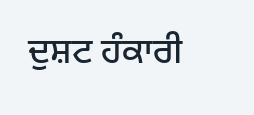ਦੁਸ਼ਟ ਹੰਕਾਰੀ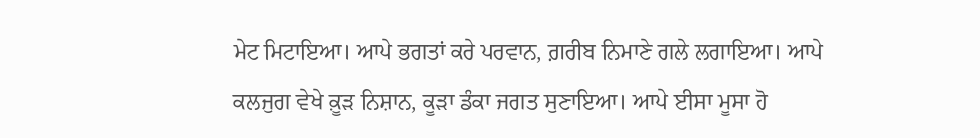ਮੇਟ ਮਿਟਾਇਆ। ਆਪੇ ਭਗਤਾਂ ਕਰੇ ਪਰਵਾਨ, ਗ਼ਰੀਬ ਨਿਮਾਣੇ ਗਲੇ ਲਗਾਇਆ। ਆਪੇ ਕਲਜੁਗ ਵੇਖੇ ਕ਼ੂੜ ਨਿਸ਼ਾਨ, ਕੂੜਾ ਡੰਕਾ ਜਗਤ ਸੁਣਾਇਆ। ਆਪੇ ਈਸਾ ਮੂਸਾ ਹੋ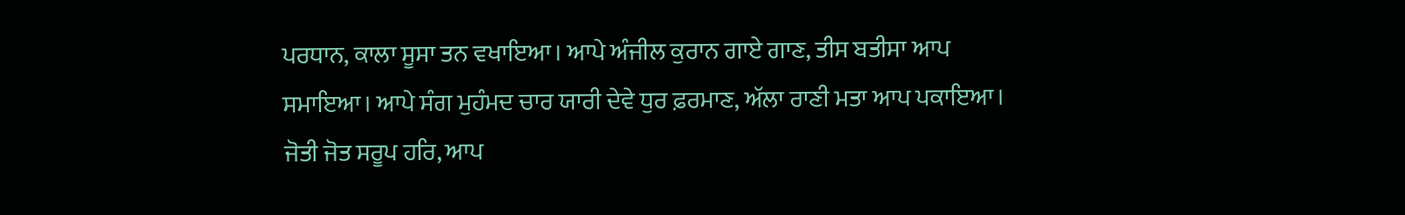ਪਰਧਾਨ, ਕਾਲਾ ਸੂਸਾ ਤਨ ਵਖਾਇਆ। ਆਪੇ ਅੰਜੀਲ ਕੁਰਾਨ ਗਾਏ ਗਾਣ, ਤੀਸ ਬਤੀਸਾ ਆਪ ਸਮਾਇਆ। ਆਪੇ ਸੰਗ ਮੁਹੰਮਦ ਚਾਰ ਯਾਰੀ ਦੇਵੇ ਧੁਰ ਫ਼ਰਮਾਣ, ਅੱਲਾ ਰਾਣੀ ਮਤਾ ਆਪ ਪਕਾਇਆ। ਜੋਤੀ ਜੋਤ ਸਰੂਪ ਹਰਿ, ਆਪ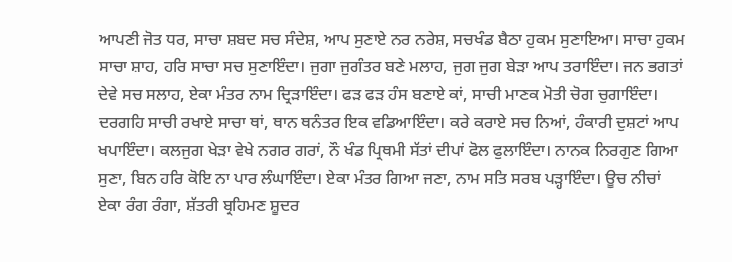ਆਪਣੀ ਜੋਤ ਧਰ, ਸਾਚਾ ਸ਼ਬਦ ਸਚ ਸੰਦੇਸ਼, ਆਪ ਸੁਣਾਏ ਨਰ ਨਰੇਸ਼, ਸਚਖੰਡ ਬੈਠਾ ਹੁਕਮ ਸੁਣਾਇਆ। ਸਾਚਾ ਹੁਕਮ ਸਾਚਾ ਸ਼ਾਹ, ਹਰਿ ਸਾਚਾ ਸਚ ਸੁਣਾਇੰਦਾ। ਜੁਗਾ ਜੁਗੰਤਰ ਬਣੇ ਮਲਾਹ, ਜੁਗ ਜੁਗ ਬੇੜਾ ਆਪ ਤਰਾਇੰਦਾ। ਜਨ ਭਗਤਾਂ ਦੇਵੇ ਸਚ ਸਲਾਹ, ਏਕਾ ਮੰਤਰ ਨਾਮ ਦ੍ਰਿੜਾਇੰਦਾ। ਫੜ ਫੜ ਹੰਸ ਬਣਾਏ ਕਾਂ, ਸਾਚੀ ਮਾਣਕ ਮੋਤੀ ਚੋਗ ਚੁਗਾਇੰਦਾ। ਦਰਗਹਿ ਸਾਚੀ ਰਖਾਏ ਸਾਚਾ ਥਾਂ, ਥਾਨ ਥਨੰਤਰ ਇਕ ਵਡਿਆਇੰਦਾ। ਕਰੇ ਕਰਾਏ ਸਚ ਨਿਆਂ, ਹੰਕਾਰੀ ਦੁਸ਼ਟਾਂ ਆਪ ਖਪਾਇੰਦਾ। ਕਲਜੁਗ ਖੇੜਾ ਵੇਖੇ ਨਗਰ ਗਰਾਂ, ਨੌ ਖੰਡ ਪ੍ਰਿਥਮੀ ਸੱਤਾਂ ਦੀਪਾਂ ਫੋਲ ਫੁਲਾਇੰਦਾ। ਨਾਨਕ ਨਿਰਗੁਣ ਗਿਆ ਸੁਣਾ, ਬਿਨ ਹਰਿ ਕੋਇ ਨਾ ਪਾਰ ਲੰਘਾਇੰਦਾ। ਏਕਾ ਮੰਤਰ ਗਿਆ ਜਣਾ, ਨਾਮ ਸਤਿ ਸਰਬ ਪੜ੍ਹਾਇੰਦਾ। ਊਚ ਨੀਚਾਂ ਏਕਾ ਰੰਗ ਰੰਗਾ, ਸ਼ੱਤਰੀ ਬ੍ਰਹਿਮਣ ਸ਼ੂਦਰ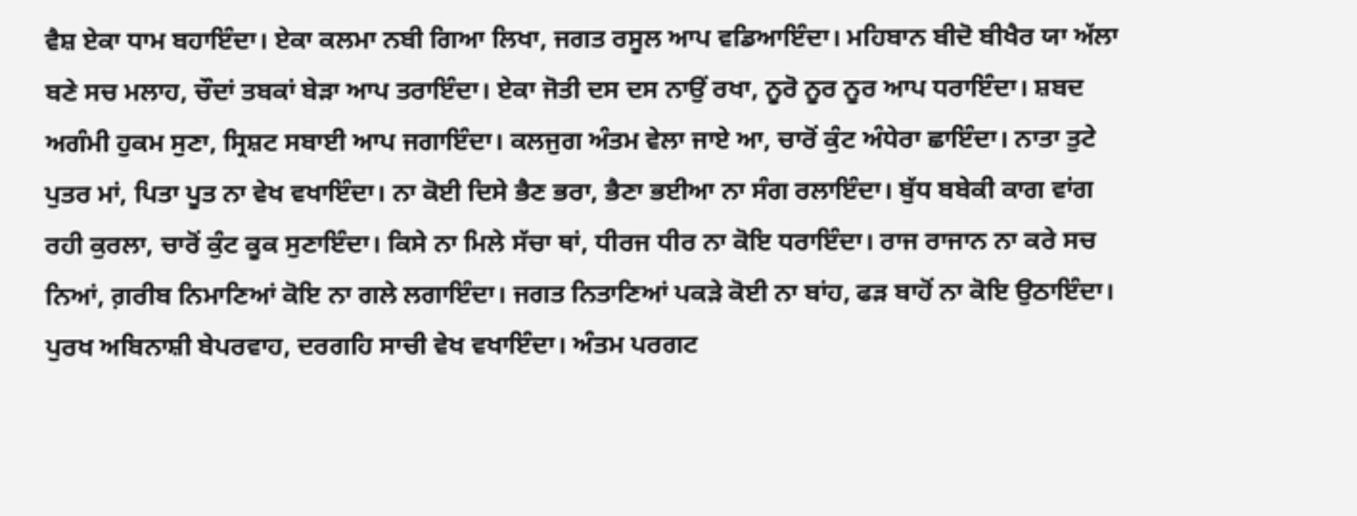ਵੈਸ਼ ਏਕਾ ਧਾਮ ਬਹਾਇੰਦਾ। ਏਕਾ ਕਲਮਾ ਨਬੀ ਗਿਆ ਲਿਖਾ, ਜਗਤ ਰਸੂਲ ਆਪ ਵਡਿਆਇੰਦਾ। ਮਹਿਬਾਨ ਬੀਦੋ ਬੀਖੈਰ ਯਾ ਅੱਲਾ ਬਣੇ ਸਚ ਮਲਾਹ, ਚੌਦਾਂ ਤਬਕਾਂ ਬੇੜਾ ਆਪ ਤਰਾਇੰਦਾ। ਏਕਾ ਜੋਤੀ ਦਸ ਦਸ ਨਾਉਂ ਰਖਾ, ਨੂਰੋ ਨੂਰ ਨੂਰ ਆਪ ਧਰਾਇੰਦਾ। ਸ਼ਬਦ ਅਗੰਮੀ ਹੁਕਮ ਸੁਣਾ, ਸ੍ਰਿਸ਼ਟ ਸਬਾਈ ਆਪ ਜਗਾਇੰਦਾ। ਕਲਜੁਗ ਅੰਤਮ ਵੇਲਾ ਜਾਏ ਆ, ਚਾਰੋਂ ਕੁੰਟ ਅੰਧੇਰਾ ਛਾਇੰਦਾ। ਨਾਤਾ ਤੁਟੇ ਪੁਤਰ ਮਾਂ, ਪਿਤਾ ਪੂਤ ਨਾ ਵੇਖ ਵਖਾਇੰਦਾ। ਨਾ ਕੋਈ ਦਿਸੇ ਭੈਣ ਭਰਾ, ਭੈਣਾ ਭਈਆ ਨਾ ਸੰਗ ਰਲਾਇੰਦਾ। ਬੁੱਧ ਬਬੇਕੀ ਕਾਗ ਵਾਂਗ ਰਹੀ ਕੁਰਲਾ, ਚਾਰੋਂ ਕੁੰਟ ਕੂਕ ਸੁਣਾਇੰਦਾ। ਕਿਸੇ ਨਾ ਮਿਲੇ ਸੱਚਾ ਥਾਂ, ਧੀਰਜ ਧੀਰ ਨਾ ਕੋਇ ਧਰਾਇੰਦਾ। ਰਾਜ ਰਾਜਾਨ ਨਾ ਕਰੇ ਸਚ ਨਿਆਂ, ਗ਼ਰੀਬ ਨਿਮਾਣਿਆਂ ਕੋਇ ਨਾ ਗਲੇ ਲਗਾਇੰਦਾ। ਜਗਤ ਨਿਤਾਣਿਆਂ ਪਕੜੇ ਕੋਈ ਨਾ ਬਾਂਹ, ਫੜ ਬਾਹੋਂ ਨਾ ਕੋਇ ਉਠਾਇੰਦਾ। ਪੁਰਖ ਅਬਿਨਾਸ਼ੀ ਬੇਪਰਵਾਹ, ਦਰਗਹਿ ਸਾਚੀ ਵੇਖ ਵਖਾਇੰਦਾ। ਅੰਤਮ ਪਰਗਟ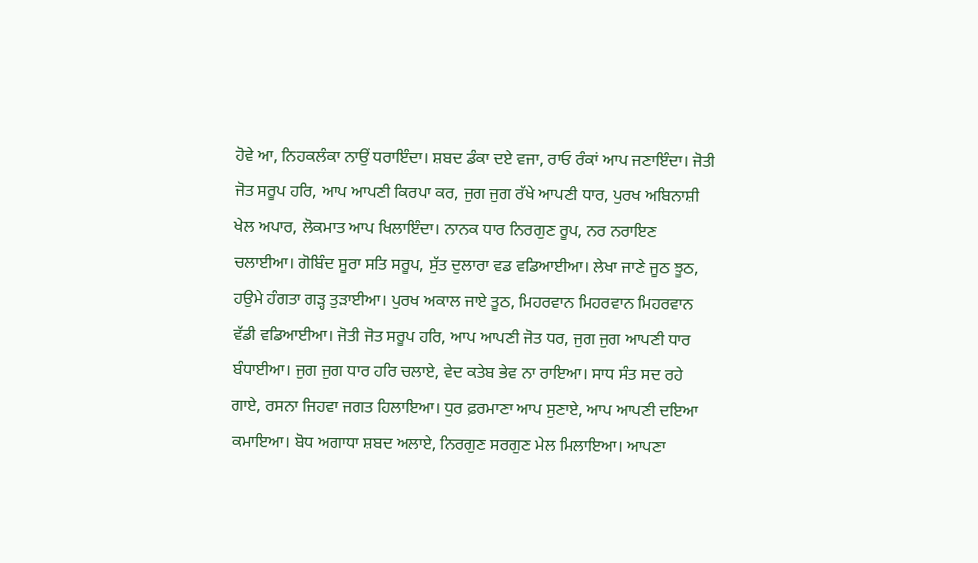ਹੋਵੇ ਆ, ਨਿਹਕਲੰਕਾ ਨਾਉਂ ਧਰਾਇੰਦਾ। ਸ਼ਬਦ ਡੰਕਾ ਦਏ ਵਜਾ, ਰਾਓ ਰੰਕਾਂ ਆਪ ਜਣਾਇੰਦਾ। ਜੋਤੀ ਜੋਤ ਸਰੂਪ ਹਰਿ, ਆਪ ਆਪਣੀ ਕਿਰਪਾ ਕਰ, ਜੁਗ ਜੁਗ ਰੱਖੇ ਆਪਣੀ ਧਾਰ, ਪੁਰਖ ਅਬਿਨਾਸ਼ੀ ਖੇਲ ਅਪਾਰ, ਲੋਕਮਾਤ ਆਪ ਖਿਲਾਇੰਦਾ। ਨਾਨਕ ਧਾਰ ਨਿਰਗੁਣ ਰੂਪ, ਨਰ ਨਰਾਇਣ ਚਲਾਈਆ। ਗੋਬਿੰਦ ਸੂਰਾ ਸਤਿ ਸਰੂਪ, ਸੁੱਤ ਦੁਲਾਰਾ ਵਡ ਵਡਿਆਈਆ। ਲੇਖਾ ਜਾਣੇ ਜੂਠ ਝੂਠ, ਹਉਮੇ ਹੰਗਤਾ ਗੜ੍ਹ ਤੁੜਾਈਆ। ਪੁਰਖ ਅਕਾਲ ਜਾਏ ਤੂਠ, ਮਿਹਰਵਾਨ ਮਿਹਰਵਾਨ ਮਿਹਰਵਾਨ ਵੱਡੀ ਵਡਿਆਈਆ। ਜੋਤੀ ਜੋਤ ਸਰੂਪ ਹਰਿ, ਆਪ ਆਪਣੀ ਜੋਤ ਧਰ, ਜੁਗ ਜੁਗ ਆਪਣੀ ਧਾਰ ਬੰਧਾਈਆ। ਜੁਗ ਜੁਗ ਧਾਰ ਹਰਿ ਚਲਾਏ, ਵੇਦ ਕਤੇਬ ਭੇਵ ਨਾ ਰਾਇਆ। ਸਾਧ ਸੰਤ ਸਦ ਰਹੇ ਗਾਏ, ਰਸਨਾ ਜਿਹਵਾ ਜਗਤ ਹਿਲਾਇਆ। ਧੁਰ ਫ਼ਰਮਾਣਾ ਆਪ ਸੁਣਾਏ, ਆਪ ਆਪਣੀ ਦਇਆ ਕਮਾਇਆ। ਬੋਧ ਅਗਾਧਾ ਸ਼ਬਦ ਅਲਾਏ, ਨਿਰਗੁਣ ਸਰਗੁਣ ਮੇਲ ਮਿਲਾਇਆ। ਆਪਣਾ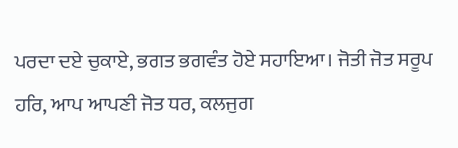ਪਰਦਾ ਦਏ ਚੁਕਾਏ, ਭਗਤ ਭਗਵੰਤ ਹੋਏ ਸਹਾਇਆ। ਜੋਤੀ ਜੋਤ ਸਰੂਪ ਹਰਿ, ਆਪ ਆਪਣੀ ਜੋਤ ਧਰ, ਕਲਜੁਗ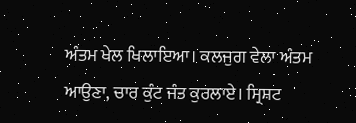ਅੰਤਮ ਖੇਲ ਖਿਲਾਇਆ। ਕਲਜੁਗ ਵੇਲਾ ਅੰਤਮ ਆਉਣਾ, ਚਾਰ ਕੁੰਟ ਜੰਤ ਕੁਰਲਾਏ। ਸ੍ਰਿਸ਼ਟ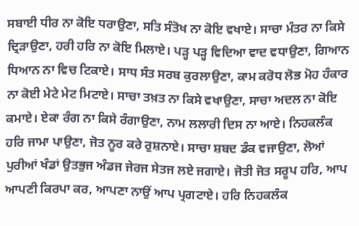ਸਬਾਈ ਧੀਰ ਨਾ ਕੋਇ ਧਰਾਉਣਾ, ਸਤਿ ਸੰਤੋਖ ਨਾ ਕੋਇ ਵਖਾਏ। ਸਾਚਾ ਮੰਤਰ ਨਾ ਕਿਸੇ ਦ੍ਰਿੜਾਉਣਾ, ਹਰੀ ਹਰਿ ਨਾ ਕੋਇ ਮਿਲਾਏ। ਪੜ੍ਹ ਪੜ੍ਹ ਵਿਦਿਆ ਵਾਦ ਵਧਾਉਣਾ, ਗਿਆਨ ਧਿਆਨ ਨਾ ਵਿਚ ਟਿਕਾਏ। ਸਾਧ ਸੰਤ ਸਰਬ ਕੁਰਲਾਉਣਾ, ਕਾਮ ਕਰੋਧ ਲੋਭ ਮੋਹ ਹੰਕਾਰ ਨਾ ਕੋਈ ਮੇਟੇ ਮੇਟ ਮਿਟਾਏ। ਸਾਚਾ ਤਖ਼ਤ ਨਾ ਕਿਸੇ ਵਖਾਉਣਾ, ਸਾਚਾ ਅਦਲ ਨਾ ਕੋਇ ਕਮਾਏ। ਏਕਾ ਰੰਗ ਨਾ ਕਿਸੇ ਰੰਗਾਉਣਾ, ਨਾਮ ਲਲਾਰੀ ਦਿਸ ਨਾ ਆਏ। ਨਿਹਕਲੰਕ ਹਰਿ ਜਾਮਾ ਪਾਉਣਾ, ਜੋਤ ਨੂਰ ਕਰੇ ਰੁਸ਼ਨਾਏ। ਸਾਚਾ ਸ਼ਬਦ ਡੰਕ ਵਜਾਉਣਾ, ਲੋਆਂ ਪੁਰੀਆਂ ਖੰਡਾਂ ਉਤਭੁਜ ਅੰਡਜ ਜੇਰਜ ਸੇਤਜ ਲਏ ਜਗਾਏ। ਜੋਤੀ ਜੋਤ ਸਰੂਪ ਹਰਿ, ਆਪ ਆਪਣੀ ਕਿਰਪਾ ਕਰ, ਆਪਣਾ ਨਾਉਂ ਆਪ ਪ੍ਰਗਟਾਏ। ਹਰਿ ਨਿਹਕਲੰਕ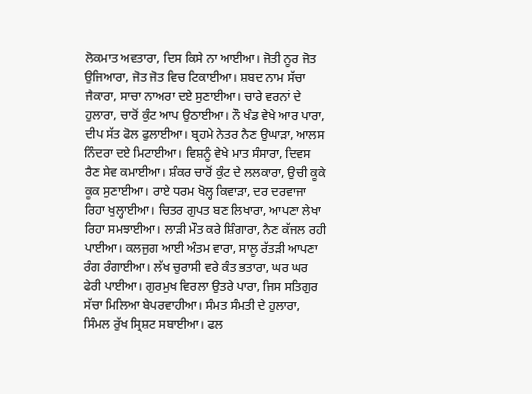ਲੋਕਮਾਤ ਅਵਤਾਰਾ, ਦਿਸ ਕਿਸੇ ਨਾ ਆਈਆ। ਜੋਤੀ ਨੂਰ ਜੋਤ ਉਜਿਆਰਾ, ਜੋਤ ਜੋਤ ਵਿਚ ਟਿਕਾਈਆ। ਸ਼ਬਦ ਨਾਮ ਸੱਚਾ ਜੈਕਾਰਾ, ਸਾਚਾ ਨਾਅਰਾ ਦਏ ਸੁਣਾਈਆ। ਚਾਰੇ ਵਰਨਾਂ ਦੇ ਹੁਲਾਰਾ, ਚਾਰੋਂ ਕੁੰਟ ਆਪ ਉਠਾਈਆ। ਨੌ ਖੰਡ ਵੇਖੇ ਆਰ ਪਾਰਾ, ਦੀਪ ਸੱਤ ਫੋਲ ਫੁਲਾਈਆ। ਬ੍ਰਹਮੇ ਨੇਤਰ ਨੈਣ ਉਘਾੜਾ, ਆਲਸ ਨਿੰਦਰਾ ਦਏ ਮਿਟਾਈਆ। ਵਿਸ਼ਨੂੰ ਵੇਖੇ ਮਾਤ ਸੰਸਾਰਾ, ਦਿਵਸ ਰੈਣ ਸੇਵ ਕਮਾਈਆ। ਸ਼ੰਕਰ ਚਾਰੋਂ ਕੁੰਟ ਦੇ ਲਲਕਾਰਾ, ਉਚੀ ਕੂਕੇ ਕੂਕ ਸੁਣਾਈਆ। ਰਾਏ ਧਰਮ ਖੋਲ੍ਹ ਕਿਵਾੜਾ, ਦਰ ਦਰਵਾਜਾ ਰਿਹਾ ਖੁਲ੍ਹਾਈਆ। ਚਿਤਰ ਗੁਪਤ ਬਣ ਲਿਖਾਰਾ, ਆਪਣਾ ਲੇਖਾ ਰਿਹਾ ਸਮਝਾਈਆ। ਲਾੜੀ ਮੌਤ ਕਰੇ ਸ਼ਿੰਗਾਰਾ, ਨੈਣ ਕੱਜਲ ਰਹੀ ਪਾਈਆ। ਕਲਜੁਗ ਆਈ ਅੰਤਮ ਵਾਰਾ, ਸਾਲੂ ਰੱਤੜੀ ਆਪਣਾ ਰੰਗ ਰੰਗਾਈਆ। ਲੱਖ ਚੁਰਾਸੀ ਵਰੇ ਕੰਤ ਭਤਾਰਾ, ਘਰ ਘਰ ਫੇਰੀ ਪਾਈਆ। ਗੁਰਮੁਖ ਵਿਰਲਾ ਉਤਰੇ ਪਾਰਾ, ਜਿਸ ਸਤਿਗੁਰ ਸੱਚਾ ਮਿਲਿਆ ਬੇਪਰਵਾਹੀਆ। ਸੰਮਤ ਸੰਮਤੀ ਦੇ ਹੁਲਾਰਾ, ਸਿੰਮਲ ਰੁੱਖ ਸ੍ਰਿਸ਼ਟ ਸਬਾਈਆ। ਫਲ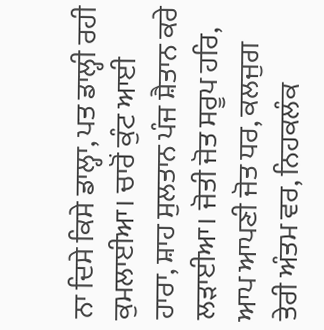ਨਾ ਦਿਸੇ ਕਿਸੇ ਡਾਲ੍ਹਾ, ਪਤ ਡਾਲ੍ਹੀ ਰਹੀ ਕੁਮਲਾਈਆ। ਚਾਰੋਂ ਕੁੰਟ ਆਈ ਹਾਰਾ, ਸ਼ਾਹ ਸੁਲਤਾਨ ਪੰਜ ਸ਼ੈਤਾਨ ਕਰੇ ਲੜਾਈਆ। ਜੋਤੀ ਜੋਤ ਸਰੂਪ ਹਰਿ, ਆਪ ਆਪਣੀ ਜੋਤ ਧਰ, ਕਲਜੁਗ ਤੇਰੀ ਅੰਤਮ ਵਰ, ਨਿਹਕਲੰਕ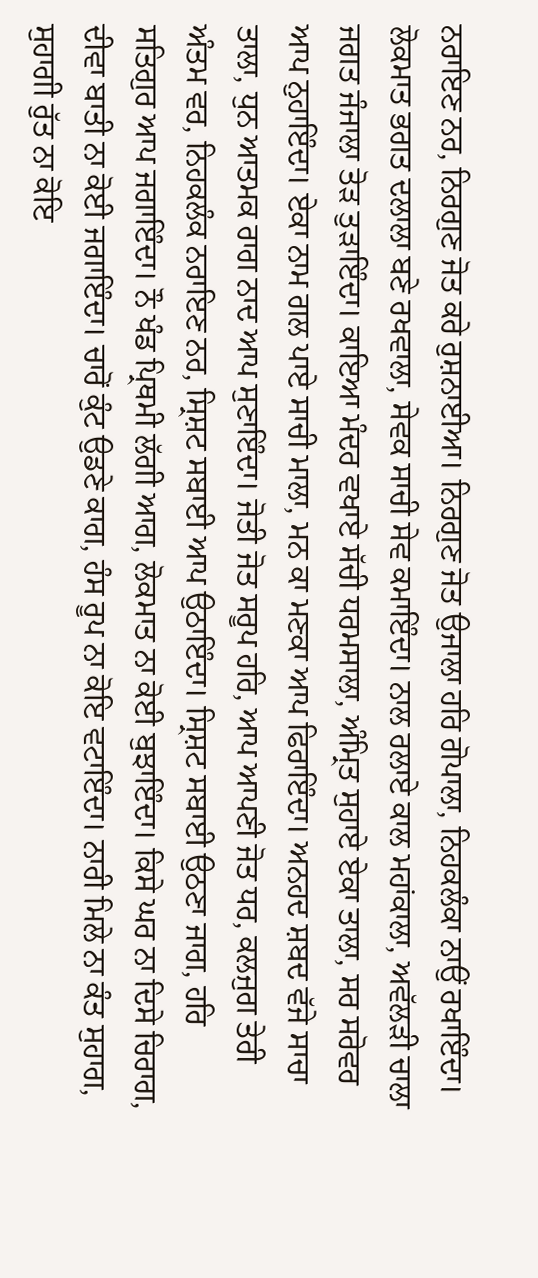ਨਰਾਇਣ ਨਰ, ਨਿਰਗੁਣ ਜੋਤ ਕਰੇ ਰੁਸ਼ਨਾਈਆ। ਨਿਰਗੁਣ ਜੋਤ ਉਜਾਲਾ ਹਰਿ ਗੋਪਾਲਾ, ਨਿਹਕਲੰਕਾ ਨਾਉਂ ਰਖਾਇੰਦਾ। ਲੋਕਮਾਤ ਭਗਤ ਦਲਾਲਾ ਬਣੇ ਰਖਵਾਲਾ, ਸੇਵਕ ਸਾਚੀ ਸੇਵ ਕਮਾਇੰਦਾ। ਨਾਲ ਰਲਾਏ ਕਾਲ ਮਹਾਂਕਾਲਾ, ਅਵੱਲੜੀ ਚਾਲਾ ਜਗਤ ਜੰਜਾਲਾ ਤੋੜ ਤੁੜਾਇੰਦਾ। ਕਾਇਆ ਮੰਦਰ ਵਖਾਏ ਸੱਚੀ ਧਰਮਸਾਲਾ, ਅੰਮ੍ਰਿਤ ਸੁਹਾਏ ਏਕਾ ਤਾਲਾ, ਸਰ ਸਰੋਵਰ ਆਪ ਨੁਹਾਇੰਦਾ। ਏਕਾ ਨਾਮ ਗਲ ਪਾਏ ਸਾਚੀ ਮਾਲਾ, ਮਨ ਕਾ ਮਣਕਾ ਆਪ ਫਿਰਾਇੰਦਾ। ਅਨਹਦ ਸ਼ਬਦ ਵੱਜੇ ਸਾਚਾ ਤਾਲਾ, ਧੁਨ ਆਤਮਕ ਰਾਗ ਨਾਦ ਆਪ ਸੁਣਾਇੰਦਾ। ਜੋਤੀ ਜੋਤ ਸਰੂਪ ਹਰਿ, ਆਪ ਆਪਣੀ ਜੋਤ ਧਰ, ਕਲਜੁਗ ਤੇਰੀ ਅੰਤਮ ਵਰ, ਨਿਹਕਲੰਕ ਨਰਾਇਣ ਨਰ, ਸ੍ਰਿਸ਼ਟ ਸਬਾਈ ਆਪ ਉਠਾਇੰਦਾ। ਸ੍ਰਿਸ਼ਟ ਸਬਾਈ ਉਠਣਾ ਜਾਗ, ਹਰਿ ਸਤਿਗੁਰ ਆਪ ਜਗਾਇੰਦਾ। ਨੌ ਖੰਡ ਪ੍ਰਿਥਮੀ ਲੱਗੀ ਆਗ, ਲੋਕਮਾਤ ਨਾ ਕੋਈ ਬੁਝਾਇੰਦਾ। ਕਿਸੇ ਘਰ ਨਾ ਦਿਸੇ ਚਿਰਾਗ, ਦੀਵਾ ਬਾਤੀ ਨਾ ਕੋਈ ਜਗਾਇੰਦਾ। ਚਾਰੋਂ ਕੁੰਟ ਉਡਣੇ ਕਾਗ, ਹੰਸ ਰੂਪ ਨਾ ਕੋਇ ਵਟਾਇੰਦਾ। ਨਾਰੀ ਮਿਲੇ ਨਾ ਕੰਤ ਸੁਹਾਗ, ਸੁਹਾਗੀ ਰੁੱਤ ਨਾ ਕੋਇ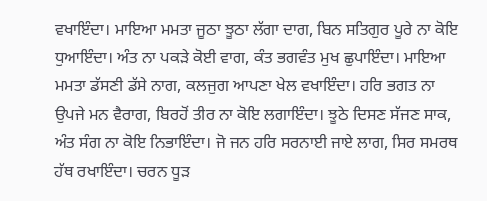ਵਖਾਇੰਦਾ। ਮਾਇਆ ਮਮਤਾ ਜੂਠਾ ਝੂਠਾ ਲੱਗਾ ਦਾਗ, ਬਿਨ ਸਤਿਗੁਰ ਪੂਰੇ ਨਾ ਕੋਇ ਧੁਆਇੰਦਾ। ਅੰਤ ਨਾ ਪਕੜੇ ਕੋਈ ਵਾਗ, ਕੰਤ ਭਗਵੰਤ ਮੁਖ ਛੁਪਾਇੰਦਾ। ਮਾਇਆ ਮਮਤਾ ਡੱਸਣੀ ਡੱਸੇ ਨਾਗ, ਕਲਜੁਗ ਆਪਣਾ ਖੇਲ ਵਖਾਇੰਦਾ। ਹਰਿ ਭਗਤ ਨਾ ਉਪਜੇ ਮਨ ਵੈਰਾਗ, ਬਿਰਹੋਂ ਤੀਰ ਨਾ ਕੋਇ ਲਗਾਇੰਦਾ। ਝੂਠੇ ਦਿਸਣ ਸੱਜਣ ਸਾਕ, ਅੰਤ ਸੰਗ ਨਾ ਕੋਇ ਨਿਭਾਇੰਦਾ। ਜੋ ਜਨ ਹਰਿ ਸਰਨਾਈ ਜਾਏ ਲਾਗ, ਸਿਰ ਸਮਰਥ ਹੱਥ ਰਖਾਇੰਦਾ। ਚਰਨ ਧੂੜ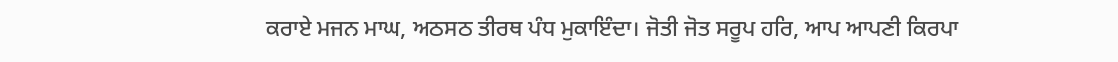ਕਰਾਏ ਮਜਨ ਮਾਘ, ਅਠਸਠ ਤੀਰਥ ਪੰਧ ਮੁਕਾਇੰਦਾ। ਜੋਤੀ ਜੋਤ ਸਰੂਪ ਹਰਿ, ਆਪ ਆਪਣੀ ਕਿਰਪਾ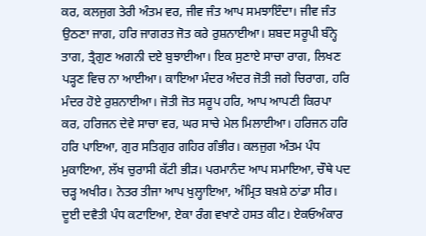ਕਰ, ਕਲਜੁਗ ਤੇਰੀ ਅੰਤਮ ਵਰ, ਜੀਵ ਜੰਤ ਆਪ ਸਮਝਾਇੰਦਾ। ਜੀਵ ਜੰਤ ਉਠਣਾ ਜਾਗ, ਹਰਿ ਜਾਗਰਤ ਜੋਤ ਕਰੇ ਰੁਸ਼ਨਾਈਆ। ਸ਼ਬਦ ਸਰੂਪੀ ਬੰਨ੍ਹੇ ਤਾਗ, ਤ੍ਰੈਗੁਣ ਅਗਨੀ ਦਏ ਬੁਝਾਈਆ। ਇਕ ਸੁਣਾਏ ਸਾਚਾ ਰਾਗ, ਲਿਖਣ ਪੜ੍ਹਣ ਵਿਚ ਨਾ ਆਈਆ। ਕਾਇਆ ਮੰਦਰ ਅੰਦਰ ਜੋਤੀ ਜਗੇ ਚਿਰਾਗ, ਹਰਿ ਮੰਦਰ ਹੋਏ ਰੁਸ਼ਨਾਈਆ। ਜੋਤੀ ਜੋਤ ਸਰੂਪ ਹਰਿ, ਆਪ ਆਪਣੀ ਕਿਰਪਾ ਕਰ, ਹਰਿਜਨ ਦੇਵੇ ਸਾਚਾ ਵਰ, ਘਰ ਸਾਚੇ ਮੇਲ ਮਿਲਾਈਆ। ਹਰਿਜਨ ਹਰਿ ਹਰਿ ਪਾਇਆ, ਗੁਰ ਸਤਿਗੁਰ ਗਹਿਰ ਗੰਭੀਰ। ਕਲਜੁਗ ਅੰਤਮ ਪੰਧ ਮੁਕਾਇਆ, ਲੱਖ ਚੁਰਾਸੀ ਕੱਟੀ ਭੀੜ। ਪਰਮਾਨੰਦ ਆਪ ਸਮਾਇਆ, ਚੌਥੇ ਪਦ ਚੜ੍ਹ ਅਖੀਰ। ਨੇਤਰ ਤੀਜਾ ਆਪ ਖੁਲ੍ਹਾਇਆ, ਅੰਮ੍ਰਿਤ ਬਖ਼ਸ਼ੇ ਠਾਂਡਾ ਸੀਰ। ਦੂਈ ਦਵੈਤੀ ਪੰਧ ਕਟਾਇਆ, ਏਕਾ ਰੰਗ ਵਖਾਣੇ ਹਸਤ ਕੀਟ। ਏਕਓਅੰਕਾਰ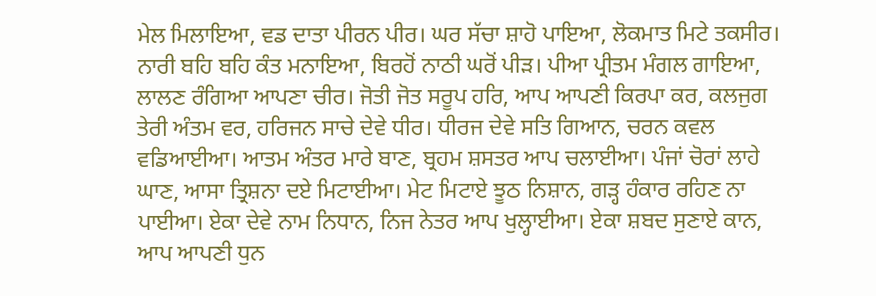ਮੇਲ ਮਿਲਾਇਆ, ਵਡ ਦਾਤਾ ਪੀਰਨ ਪੀਰ। ਘਰ ਸੱਚਾ ਸ਼ਾਹੋ ਪਾਇਆ, ਲੋਕਮਾਤ ਮਿਟੇ ਤਕਸੀਰ। ਨਾਰੀ ਬਹਿ ਬਹਿ ਕੰਤ ਮਨਾਇਆ, ਬਿਰਹੋਂ ਨਾਠੀ ਘਰੋਂ ਪੀੜ। ਪੀਆ ਪ੍ਰੀਤਮ ਮੰਗਲ ਗਾਇਆ, ਲਾਲਣ ਰੰਗਿਆ ਆਪਣਾ ਚੀਰ। ਜੋਤੀ ਜੋਤ ਸਰੂਪ ਹਰਿ, ਆਪ ਆਪਣੀ ਕਿਰਪਾ ਕਰ, ਕਲਜੁਗ ਤੇਰੀ ਅੰਤਮ ਵਰ, ਹਰਿਜਨ ਸਾਚੇ ਦੇਵੇ ਧੀਰ। ਧੀਰਜ ਦੇਵੇ ਸਤਿ ਗਿਆਨ, ਚਰਨ ਕਵਲ ਵਡਿਆਈਆ। ਆਤਮ ਅੰਤਰ ਮਾਰੇ ਬਾਣ, ਬ੍ਰਹਮ ਸ਼ਸਤਰ ਆਪ ਚਲਾਈਆ। ਪੰਜਾਂ ਚੋਰਾਂ ਲਾਹੇ ਘਾਣ, ਆਸਾ ਤ੍ਰਿਸ਼ਨਾ ਦਏ ਮਿਟਾਈਆ। ਮੇਟ ਮਿਟਾਏ ਝੂਠ ਨਿਸ਼ਾਨ, ਗੜ੍ਹ ਹੰਕਾਰ ਰਹਿਣ ਨਾ ਪਾਈਆ। ਏਕਾ ਦੇਵੇ ਨਾਮ ਨਿਧਾਨ, ਨਿਜ ਨੇਤਰ ਆਪ ਖੁਲ੍ਹਾਈਆ। ਏਕਾ ਸ਼ਬਦ ਸੁਣਾਏ ਕਾਨ, ਆਪ ਆਪਣੀ ਧੁਨ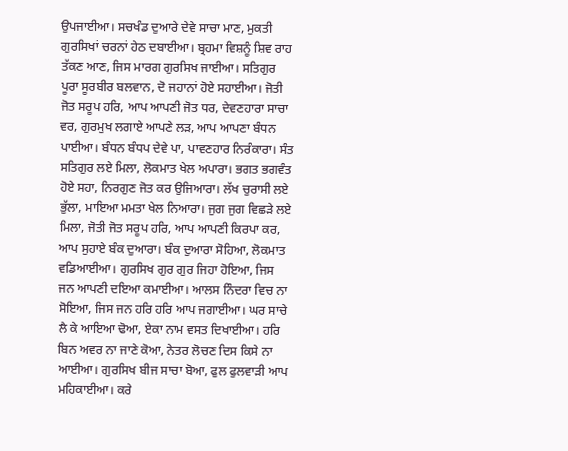ਉਪਜਾਈਆ। ਸਚਖੰਡ ਦੁਆਰੇ ਦੇਵੇ ਸਾਚਾ ਮਾਣ, ਮੁਕਤੀ ਗੁਰਸਿਖਾਂ ਚਰਨਾਂ ਹੇਠ ਦਬਾਈਆ। ਬ੍ਰਹਮਾ ਵਿਸ਼ਨੂੰ ਸ਼ਿਵ ਰਾਹ ਤੱਕਣ ਆਣ, ਜਿਸ ਮਾਰਗ ਗੁਰਸਿਖ ਜਾਈਆ। ਸਤਿਗੁਰ ਪੂਰਾ ਸੂਰਬੀਰ ਬਲਵਾਨ, ਦੋ ਜਹਾਨਾਂ ਹੋਏ ਸਹਾਈਆ। ਜੋਤੀ ਜੋਤ ਸਰੂਪ ਹਰਿ, ਆਪ ਆਪਣੀ ਜੋਤ ਧਰ, ਦੇਵਣਹਾਰਾ ਸਾਚਾ ਵਰ, ਗੁਰਮੁਖ ਲਗਾਏ ਆਪਣੇ ਲੜ, ਆਪ ਆਪਣਾ ਬੰਧਨ ਪਾਈਆ। ਬੰਧਨ ਬੰਧਪ ਦੇਵੇ ਪਾ, ਪਾਵਣਹਾਰ ਨਿਰੰਕਾਰਾ। ਸੰਤ ਸਤਿਗੁਰ ਲਏ ਮਿਲਾ, ਲੋਕਮਾਤ ਖੇਲ ਅਪਾਰਾ। ਭਗਤ ਭਗਵੰਤ ਹੋਏ ਸਹਾ, ਨਿਰਗੁਣ ਜੋਤ ਕਰ ਉਜਿਆਰਾ। ਲੱਖ ਚੁਰਾਸੀ ਲਏ ਭੁੱਲਾ, ਮਾਇਆ ਮਮਤਾ ਖੇਲ ਨਿਆਰਾ। ਜੁਗ ਜੁਗ ਵਿਛੜੇ ਲਏ ਮਿਲਾ, ਜੋਤੀ ਜੋਤ ਸਰੂਪ ਹਰਿ, ਆਪ ਆਪਣੀ ਕਿਰਪਾ ਕਰ, ਆਪ ਸੁਹਾਏ ਬੰਕ ਦੁਆਰਾ। ਬੰਕ ਦੁਆਰਾ ਸੋਹਿਆ, ਲੋਕਮਾਤ ਵਡਿਆਈਆ। ਗੁਰਸਿਖ ਗੁਰ ਗੁਰ ਜਿਹਾ ਹੋਇਆ, ਜਿਸ ਜਨ ਆਪਣੀ ਦਇਆ ਕਮਾਈਆ। ਆਲਸ ਨਿੰਦਰਾ ਵਿਚ ਨਾ ਸੋਇਆ, ਜਿਸ ਜਨ ਹਰਿ ਹਰਿ ਆਪ ਜਗਾਈਆ। ਘਰ ਸਾਚੇ ਲੈ ਕੇ ਆਇਆ ਢੋਆ, ਏਕਾ ਨਾਮ ਵਸਤ ਦਿਖਾਈਆ। ਹਰਿ ਬਿਨ ਅਵਰ ਨਾ ਜਾਣੇ ਕੋਆ, ਨੇਤਰ ਲੋਚਣ ਦਿਸ ਕਿਸੇ ਨਾ ਆਈਆ। ਗੁਰਸਿਖ ਬੀਜ ਸਾਚਾ ਬੋਆ, ਫੁਲ ਫੁਲਵਾੜੀ ਆਪ ਮਹਿਕਾਈਆ। ਕਰੇ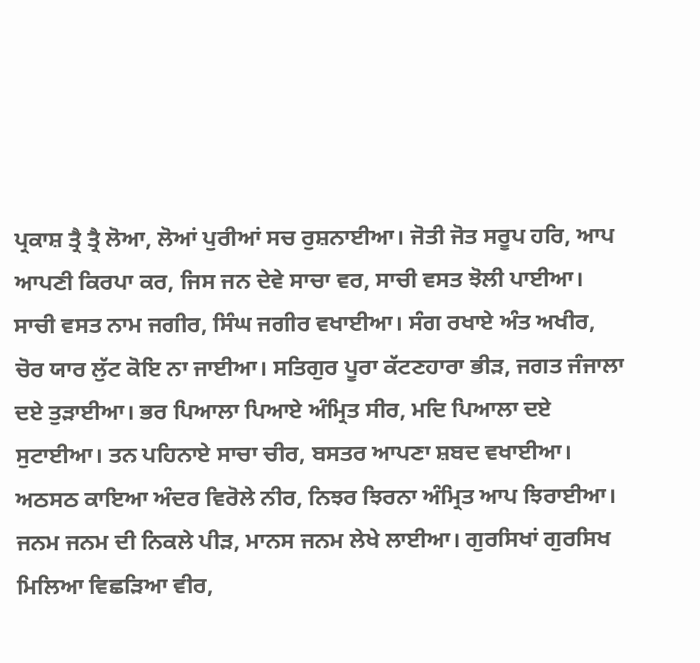ਪ੍ਰਕਾਸ਼ ਤ੍ਰੈ ਤ੍ਰੈ ਲੋਆ, ਲੋਆਂ ਪੁਰੀਆਂ ਸਚ ਰੁਸ਼ਨਾਈਆ। ਜੋਤੀ ਜੋਤ ਸਰੂਪ ਹਰਿ, ਆਪ ਆਪਣੀ ਕਿਰਪਾ ਕਰ, ਜਿਸ ਜਨ ਦੇਵੇ ਸਾਚਾ ਵਰ, ਸਾਚੀ ਵਸਤ ਝੋਲੀ ਪਾਈਆ। ਸਾਚੀ ਵਸਤ ਨਾਮ ਜਗੀਰ, ਸਿੰਘ ਜਗੀਰ ਵਖਾਈਆ। ਸੰਗ ਰਖਾਏ ਅੰਤ ਅਖੀਰ, ਚੋਰ ਯਾਰ ਲੁੱਟ ਕੋਇ ਨਾ ਜਾਈਆ। ਸਤਿਗੁਰ ਪੂਰਾ ਕੱਟਣਹਾਰਾ ਭੀੜ, ਜਗਤ ਜੰਜਾਲਾ ਦਏ ਤੁੜਾਈਆ। ਭਰ ਪਿਆਲਾ ਪਿਆਏ ਅੰਮ੍ਰਿਤ ਸੀਰ, ਮਦਿ ਪਿਆਲਾ ਦਏ ਸੁਟਾਈਆ। ਤਨ ਪਹਿਨਾਏ ਸਾਚਾ ਚੀਰ, ਬਸਤਰ ਆਪਣਾ ਸ਼ਬਦ ਵਖਾਈਆ। ਅਠਸਠ ਕਾਇਆ ਅੰਦਰ ਵਿਰੋਲੇ ਨੀਰ, ਨਿਝਰ ਝਿਰਨਾ ਅੰਮ੍ਰਿਤ ਆਪ ਝਿਰਾਈਆ। ਜਨਮ ਜਨਮ ਦੀ ਨਿਕਲੇ ਪੀੜ, ਮਾਨਸ ਜਨਮ ਲੇਖੇ ਲਾਈਆ। ਗੁਰਸਿਖਾਂ ਗੁਰਸਿਖ ਮਿਲਿਆ ਵਿਛੜਿਆ ਵੀਰ,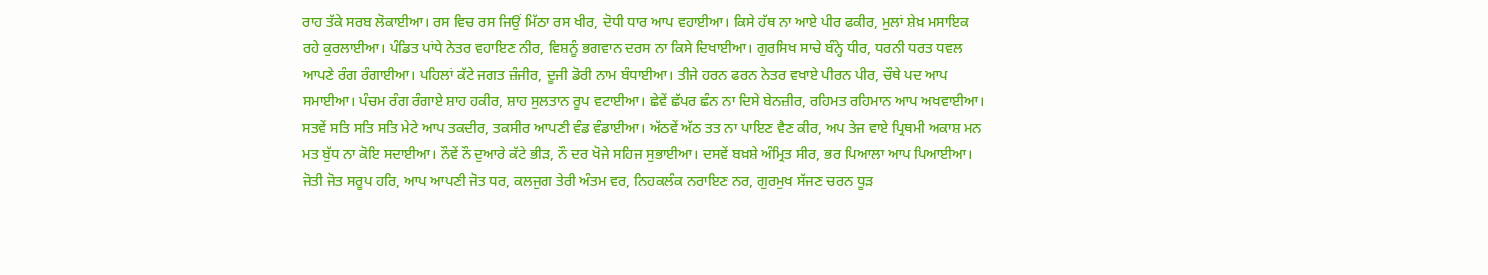ਰਾਹ ਤੱਕੇ ਸਰਬ ਲੋਕਾਈਆ। ਰਸ ਵਿਚ ਰਸ ਜਿਉਂ ਮਿੱਠਾ ਰਸ ਖੀਰ, ਦੋਧੀ ਧਾਰ ਆਪ ਵਹਾਈਆ। ਕਿਸੇ ਹੱਥ ਨਾ ਆਏ ਪੀਰ ਫਕੀਰ, ਮੁਲਾਂ ਸ਼ੇਖ਼ ਮਸਾਇਕ ਰਹੇ ਕੁਰਲਾਈਆ। ਪੰਡਿਤ ਪਾਂਧੇ ਨੇਤਰ ਵਹਾਇਣ ਨੀਰ, ਵਿਸ਼ਨੂੰ ਭਗਵਾਨ ਦਰਸ ਨਾ ਕਿਸੇ ਦਿਖਾਈਆ। ਗੁਰਸਿਖ ਸਾਚੇ ਬੰਨ੍ਹੇ ਧੀਰ, ਧਰਨੀ ਧਰਤ ਧਵਲ ਆਪਣੇ ਰੰਗ ਰੰਗਾਈਆ। ਪਹਿਲਾਂ ਕੱਟੇ ਜਗਤ ਜ਼ੰਜੀਰ, ਦੂਜੀ ਡੋਰੀ ਨਾਮ ਬੰਧਾਈਆ। ਤੀਜੇ ਹਰਨ ਫਰਨ ਨੇਤਰ ਵਖਾਏ ਪੀਰਨ ਪੀਰ, ਚੌਥੇ ਪਦ ਆਪ ਸਮਾਈਆ। ਪੰਚਮ ਰੰਗ ਰੰਗਾਏ ਸ਼ਾਹ ਹਕੀਰ, ਸ਼ਾਹ ਸੁਲਤਾਨ ਰੂਪ ਵਟਾਈਆ। ਛੇਵੇਂ ਛੱਪਰ ਛੰਨ ਨਾ ਦਿਸੇ ਬੇਨਜ਼ੀਰ, ਰਹਿਮਤ ਰਹਿਮਾਨ ਆਪ ਅਖਵਾਈਆ। ਸਤਵੇਂ ਸਤਿ ਸਤਿ ਸਤਿ ਮੇਟੇ ਆਪ ਤਕਦੀਰ, ਤਕਸੀਰ ਆਪਣੀ ਵੰਡ ਵੰਡਾਈਆ। ਅੱਠਵੇਂ ਅੱਠ ਤਤ ਨਾ ਪਾਇਣ ਵੈਣ ਕੀਰ, ਅਪ ਤੇਜ ਵਾਏ ਪ੍ਰਿਥਮੀ ਅਕਾਸ਼ ਮਨ ਮਤ ਬੁੱਧ ਨਾ ਕੋਇ ਸਦਾਈਆ। ਨੌਵੇਂ ਨੌ ਦੁਆਰੇ ਕੱਟੇ ਭੀੜ, ਨੌ ਦਰ ਖੋਜੇ ਸਹਿਜ ਸੁਭਾਈਆ। ਦਸਵੇਂ ਬਖ਼ਸ਼ੇ ਅੰਮ੍ਰਿਤ ਸੀਰ, ਭਰ ਪਿਆਲਾ ਆਪ ਪਿਆਈਆ। ਜੋਤੀ ਜੋਤ ਸਰੂਪ ਹਰਿ, ਆਪ ਆਪਣੀ ਜੋਤ ਧਰ, ਕਲਜੁਗ ਤੇਰੀ ਅੰਤਮ ਵਰ, ਨਿਹਕਲੰਕ ਨਰਾਇਣ ਨਰ, ਗੁਰਮੁਖ ਸੱਜਣ ਚਰਨ ਧੂੜ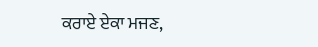ਕਰਾਏ ਏਕਾ ਮਜਣ,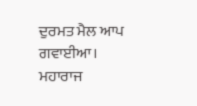ਦੁਰਮਤ ਮੈਲ ਆਪ ਗਵਾਈਆ। ਮਹਾਰਾਜ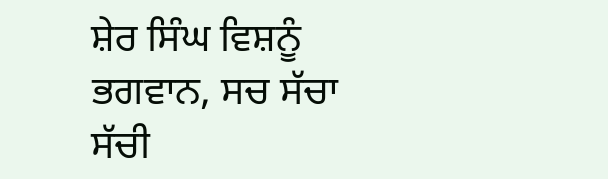ਸ਼ੇਰ ਸਿੰਘ ਵਿਸ਼ਨੂੰ ਭਗਵਾਨ, ਸਚ ਸੱਚਾ ਸੱਚੀ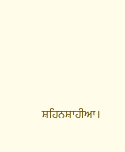ਸ਼ਹਿਨਸ਼ਾਹੀਆ।